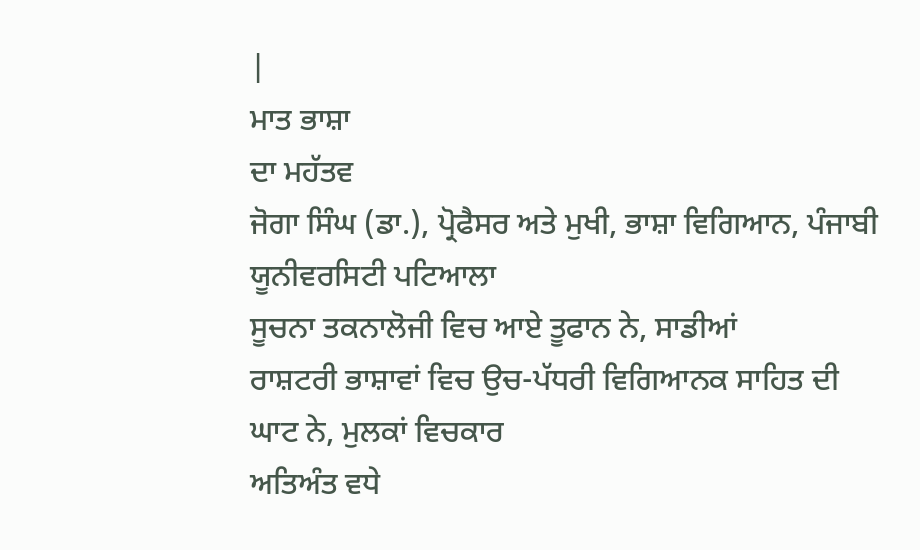|
ਮਾਤ ਭਾਸ਼ਾ
ਦਾ ਮਹੱਤਵ
ਜੋਗਾ ਸਿੰਘ (ਡਾ.), ਪ੍ਰੋਫੈਸਰ ਅਤੇ ਮੁਖੀ, ਭਾਸ਼ਾ ਵਿਗਿਆਨ, ਪੰਜਾਬੀ ਯੂਨੀਵਰਸਿਟੀ ਪਟਿਆਲਾ
ਸੂਚਨਾ ਤਕਨਾਲੋਜੀ ਵਿਚ ਆਏ ਤੂਫਾਨ ਨੇ, ਸਾਡੀਆਂ
ਰਾਸ਼ਟਰੀ ਭਾਸ਼ਾਵਾਂ ਵਿਚ ਉਚ-ਪੱਧਰੀ ਵਿਗਿਆਨਕ ਸਾਹਿਤ ਦੀ ਘਾਟ ਨੇ, ਮੁਲਕਾਂ ਵਿਚਕਾਰ
ਅਤਿਅੰਤ ਵਧੇ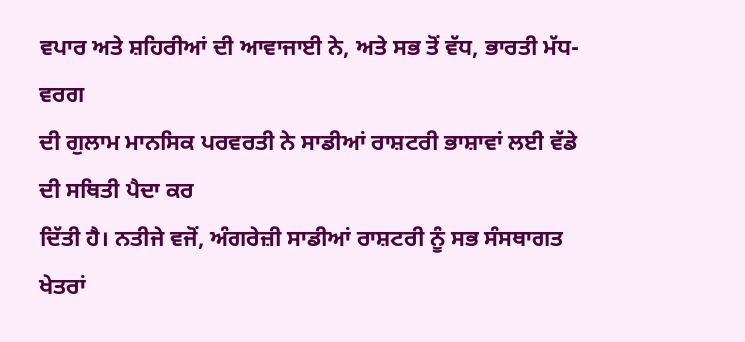ਵਪਾਰ ਅਤੇ ਸ਼ਹਿਰੀਆਂ ਦੀ ਆਵਾਜਾਈ ਨੇ, ਅਤੇ ਸਭ ਤੋਂ ਵੱਧ, ਭਾਰਤੀ ਮੱਧ-ਵਰਗ
ਦੀ ਗੁਲਾਮ ਮਾਨਸਿਕ ਪਰਵਰਤੀ ਨੇ ਸਾਡੀਆਂ ਰਾਸ਼ਟਰੀ ਭਾਸ਼ਾਵਾਂ ਲਈ ਵੱਡੇ ਦੀ ਸਥਿਤੀ ਪੈਦਾ ਕਰ
ਦਿੱਤੀ ਹੈ। ਨਤੀਜੇ ਵਜੋਂ, ਅੰਗਰੇਜ਼ੀ ਸਾਡੀਆਂ ਰਾਸ਼ਟਰੀ ਨੂੰ ਸਭ ਸੰਸਥਾਗਤ ਖੇਤਰਾਂ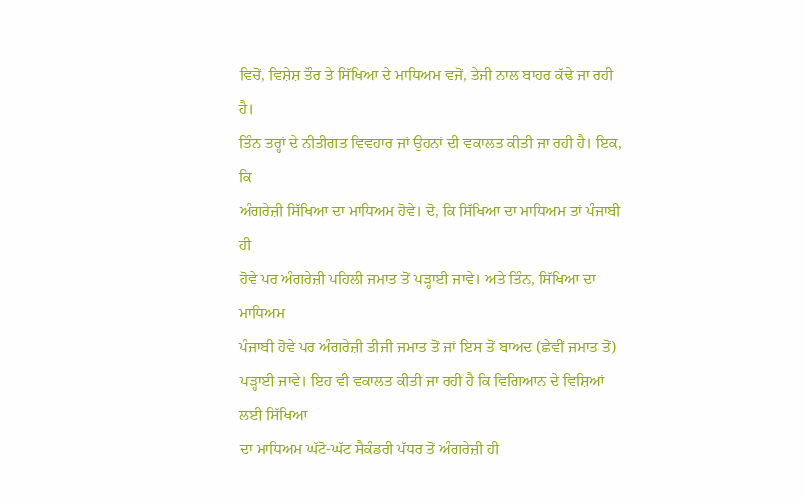ਵਿਚੋਂ, ਵਿਸ਼ੇਸ਼ ਤੌਰ ਤੇ ਸਿੱਖਿਆ ਦੇ ਮਾਧਿਅਮ ਵਜੋਂ, ਤੇਜੀ ਨਾਲ ਬਾਹਰ ਕੱਢੇ ਜਾ ਰਹੀ ਹੈ।
ਤਿੰਨ ਤਰ੍ਹਾਂ ਦੇ ਨੀਤੀਗਤ ਵਿਵਹਾਰ ਜਾਂ ਉਹਨਾਂ ਦੀ ਵਕਾਲਤ ਕੀਤੀ ਜਾ ਰਹੀ ਹੈ। ਇਕ, ਕਿ
ਅੰਗਰੇਜ਼ੀ ਸਿੱਖਿਆ ਦਾ ਮਾਧਿਅਮ ਹੋਵੇ। ਦੋ, ਕਿ ਸਿੱਖਿਆ ਦਾ ਮਾਧਿਅਮ ਤਾਂ ਪੰਜਾਬੀ ਹੀ
ਹੋਵੇ ਪਰ ਅੰਗਰੇਜ਼ੀ ਪਹਿਲੀ ਜਮਾਤ ਤੋਂ ਪਡ਼੍ਹਾਈ ਜਾਵੇ। ਅਤੇ ਤਿੰਨ, ਸਿੱਖਿਆ ਦਾ ਮਾਧਿਅਮ
ਪੰਜਾਬੀ ਹੋਵੇ ਪਰ ਅੰਗਰੇਜ਼ੀ ਤੀਜੀ ਜਮਾਤ ਤੋਂ ਜਾਂ ਇਸ ਤੋਂ ਬਾਅਦ (ਛੇਵੀਂ ਜਮਾਤ ਤੋਂ)
ਪਡ਼੍ਹਾਈ ਜਾਵੇ। ਇਹ ਵੀ ਵਕਾਲਤ ਕੀਤੀ ਜਾ ਰਹੀ ਹੈ ਕਿ ਵਿਗਿਆਨ ਦੇ ਵਿਸ਼ਿਆਂ ਲਈ ਸਿੱਖਿਆ
ਦਾ ਮਾਧਿਅਮ ਘੱਟੋ-ਘੱਟ ਸੈਕੰਡਰੀ ਪੱਧਰ ਤੋਂ ਅੰਗਰੇਜ਼ੀ ਹੀ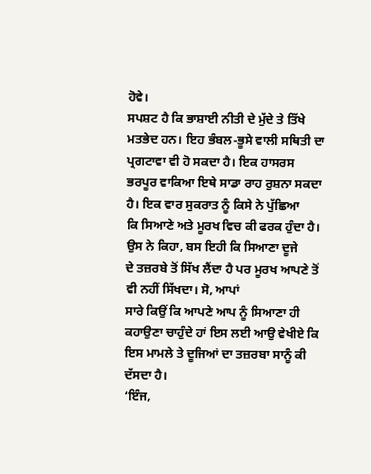ਹੋਵੇ।
ਸਪਸ਼ਟ ਹੈ ਕਿ ਭਾਸ਼ਾਈ ਨੀਤੀ ਦੇ ਮੁੱਦੇ ਤੇ ਤਿੱਖੇ
ਮਤਭੇਦ ਹਨ। ਇਹ ਭੰਬਲ-ਭੂਸੇ ਵਾਲੀ ਸਥਿਤੀ ਦਾ ਪ੍ਰਗਟਾਵਾ ਵੀ ਹੋ ਸਕਦਾ ਹੈ। ਇਕ ਹਾਸਰਸ
ਭਰਪੂਰ ਵਾਕਿਆ ਇਥੇ ਸਾਡਾ ਰਾਹ ਰੁਸ਼ਨਾ ਸਕਦਾ ਹੈ। ਇਕ ਵਾਰ ਸੁਕਰਾਤ ਨੂੰ ਕਿਸੇ ਨੇ ਪੁੱਛਿਆ
ਕਿ ਸਿਆਣੇ ਅਤੇ ਮੂਰਖ ਵਿਚ ਕੀ ਫਰਕ ਹੁੰਦਾ ਹੈ। ਉਸ ਨੇ ਕਿਹਾ, ਬਸ ਇਹੀ ਕਿ ਸਿਆਣਾ ਦੂਜੇ
ਦੇ ਤਜ਼ਰਬੇ ਤੋਂ ਸਿੱਖ ਲੈਂਦਾ ਹੈ ਪਰ ਮੂਰਖ ਆਪਣੇ ਤੋਂ ਵੀ ਨਹੀਂ ਸਿੱਖਦਾ। ਸੋ, ਆਪਾਂ
ਸਾਰੇ ਕਿਉਂ ਕਿ ਆਪਣੇ ਆਪ ਨੂੰ ਸਿਆਣਾ ਹੀ ਕਹਾਉਣਾ ਚਾਹੁੰਦੇ ਹਾਂ ਇਸ ਲਈ ਆਉ ਵੇਖੀਏ ਕਿ
ਇਸ ਮਾਮਲੇ ਤੇ ਦੂਜਿਆਂ ਦਾ ਤਜ਼ਰਬਾ ਸਾਨੂੰ ਕੀ ਦੱਸਦਾ ਹੈ।
‘ਇੰਜ,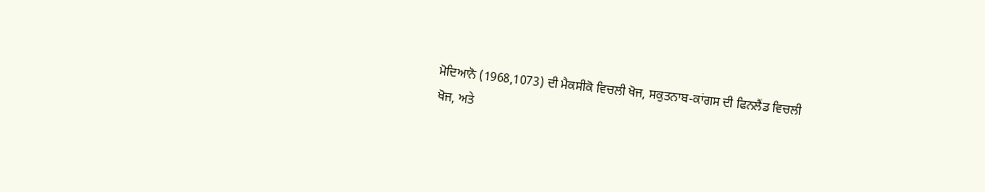ਮੋਦਿਆਨੋ (1968,1073) ਦੀ ਮੈਕਸੀਕੋ ਵਿਚਲੀ ਖੋਜ, ਸਕੁਤਨਾਬ-ਕਾਂਗਸ ਦੀ ਫਿਨਲੈਂਡ ਵਿਚਲੀ
ਖੋਜ, ਅਤੇ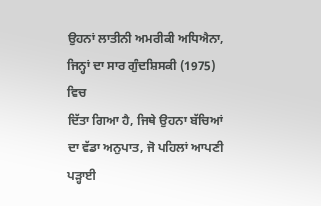ਉਹਨਾਂ ਲਾਤੀਨੀ ਅਮਰੀਕੀ ਅਧਿਐਨਾ, ਜਿਨ੍ਹਾਂ ਦਾ ਸਾਰ ਗੁੰਦਸ਼ਿਸਕੀ (1975) ਵਿਚ
ਦਿੱਤਾ ਗਿਆ ਹੈ, ਜਿਥੇ ਉਹਨਾ ਬੱਚਿਆਂ ਦਾ ਵੱਡਾ ਅਨੁਪਾਤ, ਜੋ ਪਹਿਲਾਂ ਆਪਣੀ ਪਡ਼੍ਹਾਈ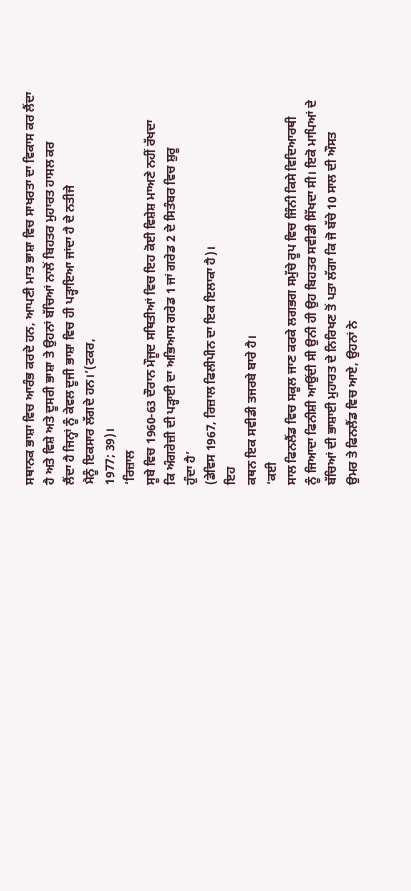ਸਥਾਨਕ ਭਾਸ਼ਾ ਵਿਚ ਆਰੰਭ ਕਰਦੇ ਹਨ, ਆਪਣੀ ਮਾਤ ਭਾਸ਼ਾ ਵਿਚ ਸਾਖਰਤਾ ਦਾ ਵਿਕਾਸ ਕਰ ਲੈਂਦਾ
ਹੈ ਅਤੇ ਵਿਸ਼ੇ ਅਤੇ ਦੂਸਰੀ ਭਾਸ਼ਾ ਤੇ ਉਹਨਾਂ ਬੱਚਿਆਂ ਨਾਲੋਂ ਬਿਹਤਰ ਮੁਹਾਰਤ ਹਾਸਲ ਕਰ
ਲੈਂਦਾ ਹੈ ਜਿਨ੍ਹਾਂ ਨੂੰ ਕੇਵਲ ਦੂਜੀ ਭਾਸ਼ਾ ਵਿਚ ਹੀ ਪਡ਼੍ਹਾਇਆ ਜਾਂਦਾ ਹੈ ਦੇ ਨਤੀਜੇ
ਮੈਨੂੰ ਇਕਸਾਰ ਲੱਗਦੇ ਹਨ।’(ਟਕਰ,
1977; 39)।
‘ਰਿਜ਼ਾਲ
ਸੂਬੇ ਵਿਚ 1960-63 ਦੌਰਾਨ ਮੌਜੂਦ ਸਥਿਤੀਆਂ ਵਿਚ ਇਹ ਕੋਈ ਵਿਸ਼ੇਸ਼ ਮਾਅਣੇ ਨਹੀਂ ਰੱਖਦਾ
ਕਿ ਅੰਗਰੇਜ਼ੀ ਦੀ ਪਡ਼੍ਹਾਈ ਦਾ ਅਭਿਆਸ ਗਰੇਡ 1 ਜਾਂ ਗਰੇਡ 2 ਦੇ ਸਿਤੰਬਰ ਵਿਚ ਸ਼ੁਰੂ
ਹੁੰਦਾ ਹੈ’
(ਡੇਵਿਸ 1967, ਰਿਜ਼ਾਲ ਫਿਲੀਪੀਨ ਦਾ ਇਕ ਇਲਾਕਾ ਹੈ)।
ਇਹ
ਕਥਨ ਇਕ ਸਵੀਡੀ ਤਜਰਬੇ ਬਾਰੇ ਹੈ।
‘ਕਈ
ਸਾਲ ਫਿਨਲੈਂਡ ਵਿਚ ਸਕੂਲ ਜਾਣ ਕਰਕੇ ਲਗਭਗ ਸਮੁੱਚੇ ਰੂਪ ਵਿਚ ਜਿੰਨੀ ਕਿਸੇ ਵਿਦਿਆਰਥੀ
ਨੂੰ ਜਿਆਦਾ ਫਿਨੀਸ਼ੀ ਆਉਂਦੀ ਸੀ ਉਨੀ ਹੀ ਉਹ ਬਿਹਤਰ ਸਵੀਡੀ ਸਿੱਖਦਾ ਸੀ। ਇਕੋ ਮਾਪਿਆਂ ਦੇ
ਬੱਚਿਆਂ ਦੀ ਭਾਸ਼ਾਈ ਮੁਹਾਰਤ ਦੇ ਨਿਰਿਖਣ ਤੋਂ ਪਤਾ ਲੱਗਾ ਕਿ ਜੋ ਬੱਚੇ 10 ਸਾਲ ਦੀ ਔਸਤ
ਉਮਰ ਤੇ ਫਿਨਲੈਂਡ ਵਿਚ ਆਏ, ਉਹਨਾਂ ਨੇ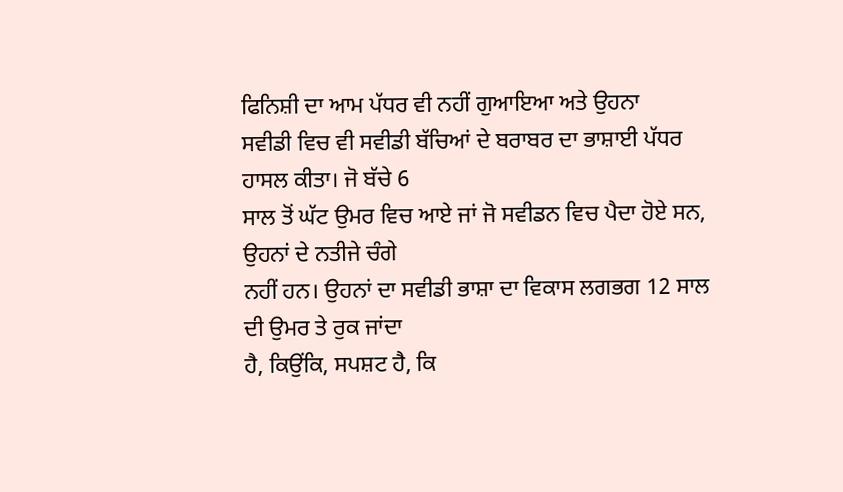ਫਿਨਿਸ਼ੀ ਦਾ ਆਮ ਪੱਧਰ ਵੀ ਨਹੀਂ ਗੁਆਇਆ ਅਤੇ ਉਹਨਾ
ਸਵੀਡੀ ਵਿਚ ਵੀ ਸਵੀਡੀ ਬੱਚਿਆਂ ਦੇ ਬਰਾਬਰ ਦਾ ਭਾਸ਼ਾਈ ਪੱਧਰ ਹਾਸਲ ਕੀਤਾ। ਜੋ ਬੱਚੇ 6
ਸਾਲ ਤੋਂ ਘੱਟ ਉਮਰ ਵਿਚ ਆਏ ਜਾਂ ਜੋ ਸਵੀਡਨ ਵਿਚ ਪੈਦਾ ਹੋਏ ਸਨ, ਉਹਨਾਂ ਦੇ ਨਤੀਜੇ ਚੰਗੇ
ਨਹੀਂ ਹਨ। ਉਹਨਾਂ ਦਾ ਸਵੀਡੀ ਭਾਸ਼ਾ ਦਾ ਵਿਕਾਸ ਲਗਭਗ 12 ਸਾਲ ਦੀ ਉਮਰ ਤੇ ਰੁਕ ਜਾਂਦਾ
ਹੈ, ਕਿਉਂਕਿ, ਸਪਸ਼ਟ ਹੈ, ਕਿ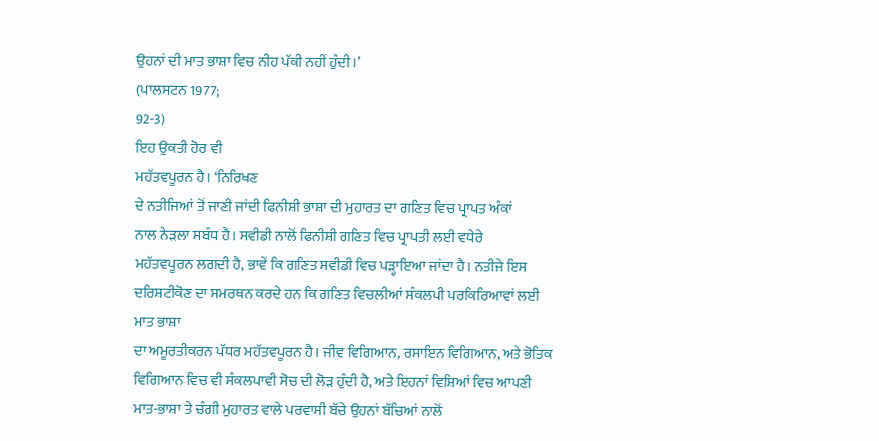ਉਹਨਾਂ ਦੀ ਮਾਤ ਭਾਸ਼ਾ ਵਿਚ ਨੀਹ ਪੱਕੀ ਨਹੀਂ ਹੁੰਦੀ।’
(ਪਾਲਸਟਨ 1977;
92-3)
ਇਹ ਉਕਤੀ ਹੋਰ ਵੀ
ਮਹੱਤਵਪੂਰਨ ਹੈ। ‘ਨਿਰਿਖਣ
ਦੇ ਨਤੀਜਿਆਂ ਤੋਂ ਜਾਣੀ ਜਾਂਦੀ ਫਿਨੀਸ਼ੀ ਭਾਸ਼ਾ ਦੀ ਮੁਹਾਰਤ ਦਾ ਗਣਿਤ ਵਿਚ ਪ੍ਰਾਪਤ ਅੰਕਾਂ
ਨਾਲ ਨੇਡ਼ਲਾ ਸਬੰਧ ਹੈ। ਸਵੀਡੀ ਨਾਲੋਂ ਫਿਨੀਸ਼ੀ ਗਣਿਤ ਵਿਚ ਪ੍ਰਾਪਤੀ ਲਈ ਵਧੇਰੇ
ਮਹੱਤਵਪੂਰਨ ਲਗਦੀ ਹੈ, ਭਾਵੇਂ ਕਿ ਗਣਿਤ ਸਵੀਡੀ ਵਿਚ ਪਡ਼੍ਹਾਇਆ ਜਾਂਦਾ ਹੈ। ਨਤੀਜੇ ਇਸ
ਦਰਿਸ਼ਟੀਕੋਣ ਦਾ ਸਮਰਥਨ ਕਰਦੇ ਹਨ ਕਿ ਗਣਿਤ ਵਿਚਲੀਆਂ ਸੰਕਲਪੀ ਪਰਕਿਰਿਆਵਾਂ ਲਈ ਮਾਤ ਭਾਸ਼ਾ
ਦਾ ਅਮੂਰਤੀਕਰਨ ਪੱਧਰ ਮਹੱਤਵਪੂਰਨ ਹੈ। ਜੀਵ ਵਿਗਿਆਨ, ਰਸਾਇਨ ਵਿਗਿਆਨ, ਅਤੇ ਭੋਤਿਕ
ਵਿਗਿਆਨ ਵਿਚ ਵੀ ਸੰਕਲਪਾਵੀ ਸੋਚ ਦੀ ਲੋਡ਼ ਹੁੰਦੀ ਹੈ, ਅਤੇ ਇਹਨਾਂ ਵਿਸ਼ਿਆਂ ਵਿਚ ਆਪਣੀ
ਮਾਤ-ਭਾਸ਼ਾ ਤੇ ਚੰਗੀ ਮੁਹਾਰਤ ਵਾਲੇ ਪਰਵਾਸੀ ਬੱਚੇ ਉਹਨਾਂ ਬੱਚਿਆਂ ਨਾਲੋਂ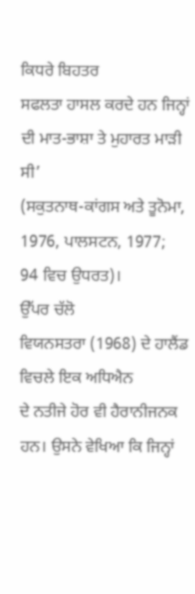ਕਿਧਰੇ ਬਿਹਤਰ
ਸਫਲਤਾ ਹਾਸਲ ਕਰਦੇ ਹਨ ਜਿਨ੍ਹਾਂ ਦੀ ਮਾਤ-ਭਾਸ਼ਾ ਤੇ ਮੁਹਾਰਤ ਮਾਡ਼ੀ ਸੀ’
(ਸਕੁਤਨਾਥ-ਕਾਂਗਸ ਅਤੇ ਤੂਨੋਮਾ, 1976, ਪਾਲਸਟਨ, 1977;
94 ਵਿਚ ਉਧਰਤ)।
ਉੱਪਰ ਚੱਲੋ
ਵਿਯਨਸਤਰਾ (1968) ਦੇ ਹਾਲੈਂਡ ਵਿਚਲੇ ਇਕ ਅਧਿਐਨ
ਦੇ ਨਤੀਜੇ ਹੋਰ ਵੀ ਹੈਰਾਨੀਜਨਕ ਹਨ। ਉਸਨੇ ਵੇਖਿਆ ਕਿ ਜਿਨ੍ਹਾਂ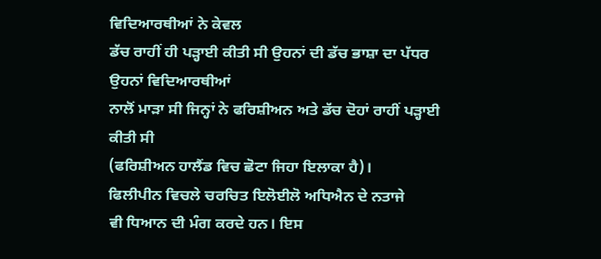ਵਿਦਿਆਰਥੀਆਂ ਨੇ ਕੇਵਲ
ਡੱਚ ਰਾਹੀਂ ਹੀ ਪਡ਼੍ਹਾਈ ਕੀਤੀ ਸੀ ਉਹਨਾਂ ਦੀ ਡੱਚ ਭਾਸ਼ਾ ਦਾ ਪੱਧਰ ਉਹਨਾਂ ਵਿਦਿਆਰਥੀਆਂ
ਨਾਲੋਂ ਮਾਡ਼ਾ ਸੀ ਜਿਨ੍ਹਾਂ ਨੇ ਫਰਿਸ਼ੀਅਨ ਅਤੇ ਡੱਚ ਦੋਹਾਂ ਰਾਹੀਂ ਪਡ਼੍ਹਾਈ ਕੀਤੀ ਸੀ
(ਫਰਿਸ਼ੀਅਨ ਹਾਲੈਂਡ ਵਿਚ ਛੋਟਾ ਜਿਹਾ ਇਲਾਕਾ ਹੈ)।
ਫਿਲੀਪੀਨ ਵਿਚਲੇ ਚਰਚਿਤ ਇਲੋਈਲੋ ਅਧਿਐਨ ਦੇ ਨਤਾਜੇ
ਵੀ ਧਿਆਨ ਦੀ ਮੰਗ ਕਰਦੇ ਹਨ। ਇਸ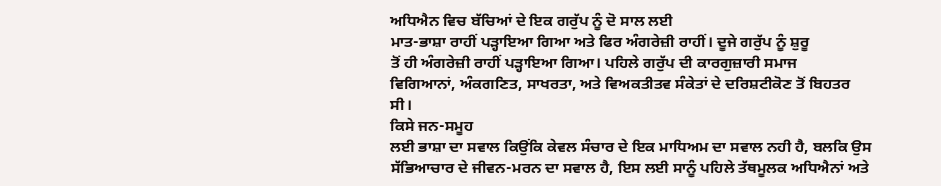ਅਧਿਐਨ ਵਿਚ ਬੱਚਿਆਂ ਦੇ ਇਕ ਗਰੁੱਪ ਨੂੰ ਦੋ ਸਾਲ ਲਈ
ਮਾਤ-ਭਾਸ਼ਾ ਰਾਹੀਂ ਪਡ਼੍ਹਾਇਆ ਗਿਆ ਅਤੇ ਫਿਰ ਅੰਗਰੇਜ਼ੀ ਰਾਹੀਂ। ਦੂਜੇ ਗਰੁੱਪ ਨੂੰ ਸ਼ੁਰੂ
ਤੋਂ ਹੀ ਅੰਗਰੇਜ਼ੀ ਰਾਹੀਂ ਪਡ਼੍ਹਾਇਆ ਗਿਆ। ਪਹਿਲੇ ਗਰੁੱਪ ਦੀ ਕਾਰਗੁਜ਼ਾਰੀ ਸਮਾਜ
ਵਿਗਿਆਨਾਂ, ਅੰਕਗਣਿਤ, ਸਾਖਰਤਾ, ਅਤੇ ਵਿਅਕਤੀਤਵ ਸੰਕੇਤਾਂ ਦੇ ਦਰਿਸ਼ਟੀਕੋਣ ਤੋਂ ਬਿਹਤਰ
ਸੀ।
ਕਿਸੇ ਜਨ-ਸਮੂਹ
ਲਈ ਭਾਸ਼ਾ ਦਾ ਸਵਾਲ ਕਿਉਂਕਿ ਕੇਵਲ ਸੰਚਾਰ ਦੇ ਇਕ ਮਾਧਿਅਮ ਦਾ ਸਵਾਲ ਨਹੀ ਹੈ, ਬਲਕਿ ਉਸ
ਸੱਭਿਆਚਾਰ ਦੇ ਜੀਵਨ-ਮਰਨ ਦਾ ਸਵਾਲ ਹੈ, ਇਸ ਲਈ ਸਾਨੂੰ ਪਹਿਲੇ ਤੱਥਮੂਲਕ ਅਧਿਐਨਾਂ ਅਤੇ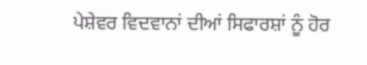ਪੇਸ਼ੇਵਰ ਵਿਦਵਾਨਾਂ ਦੀਆਂ ਸਿਫਾਰਸ਼ਾਂ ਨੂੰ ਹੋਰ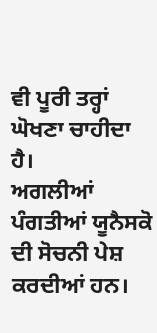ਵੀ ਪੂਰੀ ਤਰ੍ਹਾਂ ਘੋਖਣਾ ਚਾਹੀਦਾ ਹੈ।
ਅਗਲੀਆਂ ਪੰਗਤੀਆਂ ਯੂਨੈਸਕੋ ਦੀ ਸੋਚਨੀ ਪੇਸ਼ ਕਰਦੀਆਂ ਹਨ।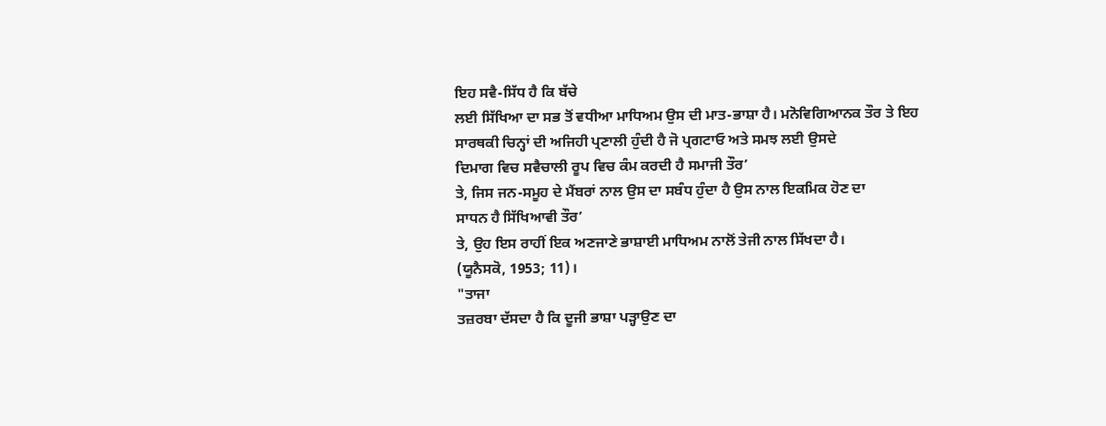ਇਹ ਸਵੈ-ਸਿੱਧ ਹੈ ਕਿ ਬੱਚੇ
ਲਈ ਸਿੱਖਿਆ ਦਾ ਸਭ ਤੋਂ ਵਧੀਆ ਮਾਧਿਅਮ ਉਸ ਦੀ ਮਾਤ-ਭਾਸ਼ਾ ਹੈ। ਮਨੋਵਿਗਿਆਨਕ ਤੌਰ ਤੇ ਇਹ
ਸਾਰਥਕੀ ਚਿਨ੍ਹਾਂ ਦੀ ਅਜਿਹੀ ਪ੍ਰਣਾਲੀ ਹੁੰਦੀ ਹੈ ਜੋ ਪ੍ਰਗਟਾਓ ਅਤੇ ਸਮਝ ਲਈ ਉਸਦੇ
ਦਿਮਾਗ ਵਿਚ ਸਵੈਚਾਲੀ ਰੂਪ ਵਿਚ ਕੰਮ ਕਰਦੀ ਹੈ ਸਮਾਜੀ ਤੌਰ’
ਤੇ, ਜਿਸ ਜਨ-ਸਮੂਹ ਦੇ ਮੈਂਬਰਾਂ ਨਾਲ ਉਸ ਦਾ ਸਬੰਧ ਹੁੰਦਾ ਹੈ ਉਸ ਨਾਲ ਇਕਮਿਕ ਹੋਣ ਦਾ
ਸਾਧਨ ਹੈ ਸਿੱਖਿਆਵੀ ਤੌਰ’
ਤੇ, ਉਹ ਇਸ ਰਾਹੀਂ ਇਕ ਅਣਜਾਣੇ ਭਾਸ਼ਾਈ ਮਾਧਿਅਮ ਨਾਲੋਂ ਤੇਜੀ ਨਾਲ ਸਿੱਖਦਾ ਹੈ।
(ਯੂਨੈਸਕੋ, 1953; 11)।
"ਤਾਜਾ
ਤਜ਼ਰਬਾ ਦੱਸਦਾ ਹੈ ਕਿ ਦੂਜੀ ਭਾਸ਼ਾ ਪਡ਼੍ਹਾਉਣ ਦਾ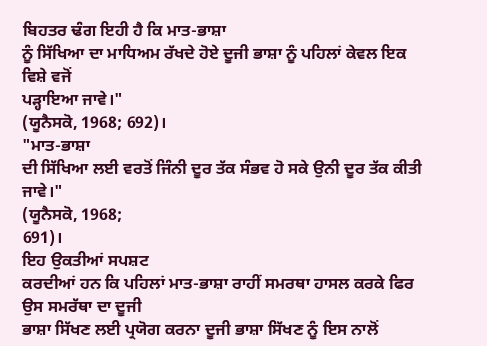ਬਿਹਤਰ ਢੰਗ ਇਹੀ ਹੈ ਕਿ ਮਾਤ-ਭਾਸ਼ਾ
ਨੂੰ ਸਿੱਖਿਆ ਦਾ ਮਾਧਿਅਮ ਰੱਖਦੇ ਹੋਏ ਦੂਜੀ ਭਾਸ਼ਾ ਨੂੰ ਪਹਿਲਾਂ ਕੇਵਲ ਇਕ ਵਿਸ਼ੇ ਵਜੋਂ
ਪਡ਼੍ਹਾਇਆ ਜਾਵੇ।"
(ਯੂਨੈਸਕੋ, 1968; 692)।
"ਮਾਤ-ਭਾਸ਼ਾ
ਦੀ ਸਿੱਖਿਆ ਲਈ ਵਰਤੋਂ ਜਿੰਨੀ ਦੂਰ ਤੱਕ ਸੰਭਵ ਹੋ ਸਕੇ ਉਨੀ ਦੂਰ ਤੱਕ ਕੀਤੀ ਜਾਵੇ।"
(ਯੂਨੈਸਕੋ, 1968;
691)।
ਇਹ ਉਕਤੀਆਂ ਸਪਸ਼ਟ
ਕਰਦੀਆਂ ਹਨ ਕਿ ਪਹਿਲਾਂ ਮਾਤ-ਭਾਸ਼ਾ ਰਾਹੀਂ ਸਮਰਥਾ ਹਾਸਲ ਕਰਕੇ ਫਿਰ ਉਸ ਸਮਰੱਥਾ ਦਾ ਦੂਜੀ
ਭਾਸ਼ਾ ਸਿੱਖਣ ਲਈ ਪ੍ਰਯੋਗ ਕਰਨਾ ਦੂਜੀ ਭਾਸ਼ਾ ਸਿੱਖਣ ਨੂੰ ਇਸ ਨਾਲੋਂ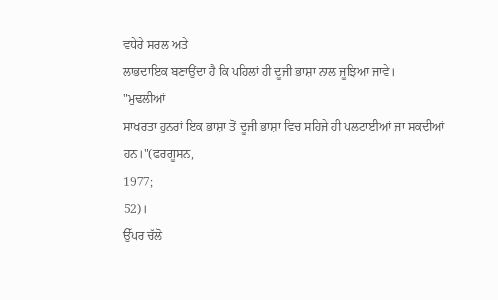ਵਧੇਰੇ ਸਰਲ ਅਤੇ
ਲਾਭਦਾਇਕ ਬਣਾਉਂਦਾ ਹੈ ਕਿ ਪਹਿਲਾਂ ਹੀ ਦੂਜੀ ਭਾਸ਼ਾ ਨਾਲ ਜੂਝਿਆ ਜਾਵੇ।
"ਮੁਢਲੀਆਂ
ਸਾਖਰਤਾ ਹੁਨਰਾਂ ਇਕ ਭਾਸ਼ਾ ਤੋਂ ਦੂਜੀ ਭਾਸ਼ਾ ਵਿਚ ਸਹਿਜੇ ਹੀ ਪਲਟਾਈਆਂ ਜਾ ਸਕਦੀਆਂ ਹਨ।"(ਫਰਗੂਸਨ,
1977;
52)।
ਉੱਪਰ ਚੱਲੋ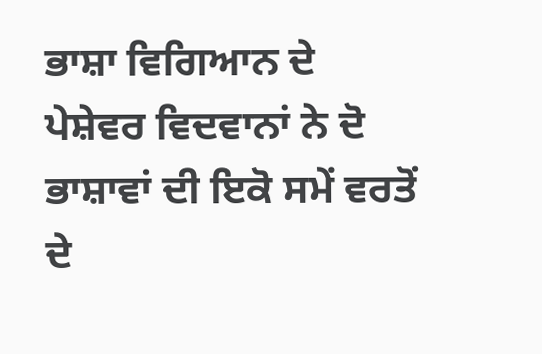ਭਾਸ਼ਾ ਵਿਗਿਆਨ ਦੇ
ਪੇਸ਼ੇਵਰ ਵਿਦਵਾਨਾਂ ਨੇ ਦੋ ਭਾਸ਼ਾਵਾਂ ਦੀ ਇਕੋ ਸਮੇਂ ਵਰਤੋਂ ਦੇ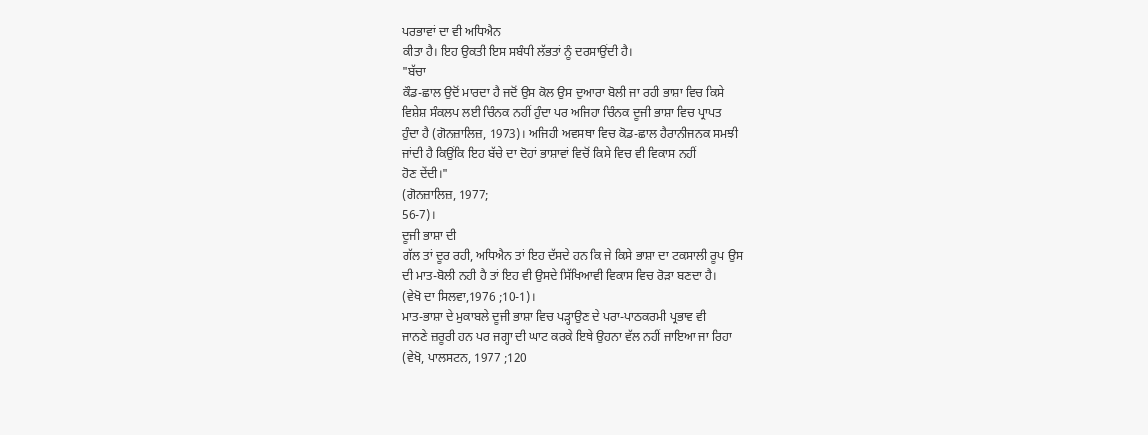ਪਰਭਾਵਾਂ ਦਾ ਵੀ ਅਧਿਐਨ
ਕੀਤਾ ਹੈ। ਇਹ ਉਕਤੀ ਇਸ ਸਬੰਧੀ ਲੱਭਤਾਂ ਨੂੰ ਦਰਸਾਉਂਦੀ ਹੈ।
"ਬੱਚਾ
ਕੌਡ-ਛਾਲ ਉਦੋਂ ਮਾਰਦਾ ਹੈ ਜਦੋਂ ਉਸ ਕੋਲ ਉਸ ਦੁਆਰਾ ਬੋਲੀ ਜਾ ਰਹੀ ਭਾਸ਼ਾ ਵਿਚ ਕਿਸੇ
ਵਿਸ਼ੇਸ਼ ਸੰਕਲਪ ਲਈ ਚਿੰਨਕ ਨਹੀਂ ਹੁੰਦਾ ਪਰ ਅਜਿਹਾ ਚਿੰਨਕ ਦੂਜੀ ਭਾਸ਼ਾ ਵਿਚ ਪ੍ਰਾਪਤ
ਹੁੰਦਾ ਹੈ (ਗੋਨਜ਼ਾਲਿਜ਼, 1973)। ਅਜਿਹੀ ਅਵਸਥਾ ਵਿਚ ਕੋਡ-ਛਾਲ ਹੈਰਾਨੀਜਨਕ ਸਮਝੀ
ਜਾਂਦੀ ਹੈ ਕਿਉਂਕਿ ਇਹ ਬੱਚੇ ਦਾ ਦੋਹਾਂ ਭਾਸ਼ਾਵਾਂ ਵਿਚੋਂ ਕਿਸੇ ਵਿਚ ਵੀ ਵਿਕਾਸ ਨਹੀਂ
ਹੋਣ ਦੇਂਦੀ।"
(ਗੋਨਜ਼ਾਲਿਜ਼, 1977;
56-7)।
ਦੂਜੀ ਭਾਸ਼ਾ ਦੀ
ਗੱਲ ਤਾਂ ਦੂਰ ਰਹੀ, ਅਧਿਐਨ ਤਾਂ ਇਹ ਦੱਸਦੇ ਹਨ ਕਿ ਜੇ ਕਿਸੇ ਭਾਸ਼ਾ ਦਾ ਟਕਸਾਲੀ ਰੂਪ ਉਸ
ਦੀ ਮਾਤ-ਬੋਲੀ ਨਹੀ ਹੈ ਤਾਂ ਇਹ ਵੀ ਉਸਦੇ ਸਿੱਖਿਆਵੀ ਵਿਕਾਸ ਵਿਚ ਰੋਡ਼ਾ ਬਣਦਾ ਹੈ।
(ਵੇਖੋ ਦਾ ਸਿਲਵਾ,1976 ;10-1)।
ਮਾਤ-ਭਾਸ਼ਾ ਦੇ ਮੁਕਾਬਲੇ ਦੂਜੀ ਭਾਸ਼ਾ ਵਿਚ ਪਡ਼੍ਹਾਉਣ ਦੇ ਪਰਾ-ਪਾਠਕਰਮੀ ਪ੍ਰਭਾਵ ਵੀ
ਜਾਨਣੇ ਜ਼ਰੂਰੀ ਹਨ ਪਰ ਜਗ੍ਹਾ ਦੀ ਘਾਟ ਕਰਕੇ ਇਥੇ ਉਹਨਾ ਵੱਲ ਨਹੀਂ ਜਾਇਆ ਜਾ ਰਿਹਾ
(ਵੇਖੋ, ਪਾਲਸਟਨ, 1977 ;120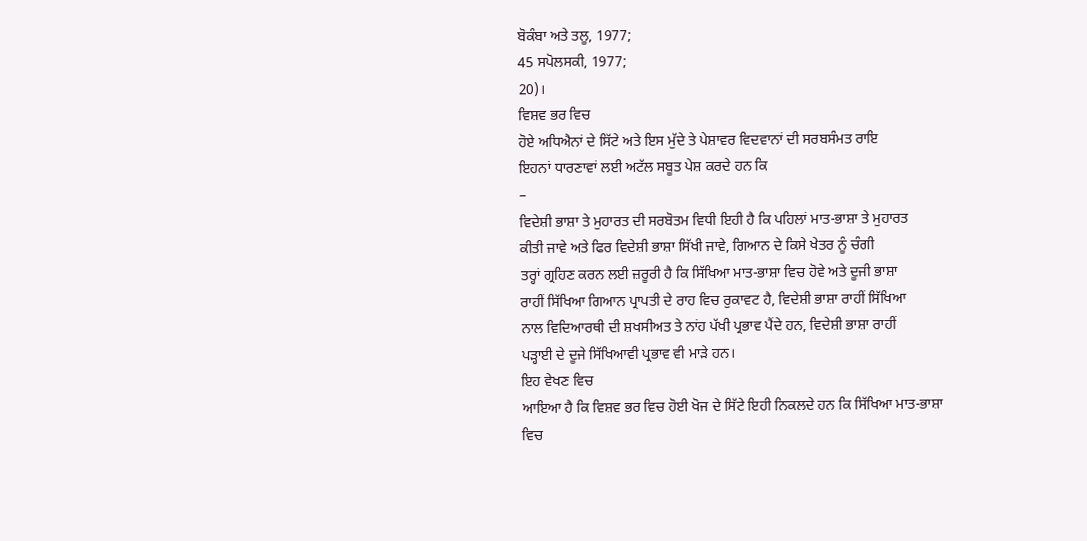ਬੋਕੰਬਾ ਅਤੇ ਤਲੂ, 1977;
45 ਸਪੋਲਸਕੀ, 1977;
20)।
ਵਿਸ਼ਵ ਭਰ ਵਿਚ
ਹੋਏ ਅਧਿਐਨਾਂ ਦੇ ਸਿੱਟੇ ਅਤੇ ਇਸ ਮੁੱਦੇ ਤੇ ਪੇਸ਼ਾਵਰ ਵਿਦਵਾਨਾਂ ਦੀ ਸਰਬਸੰਮਤ ਰਾਇ
ਇਹਨਾਂ ਧਾਰਣਾਵਾਂ ਲਈ ਅਟੱਲ ਸਬੂਤ ਪੇਸ਼ ਕਰਦੇ ਹਨ ਕਿ
–
ਵਿਦੇਸ਼ੀ ਭਾਸ਼ਾ ਤੇ ਮੁਹਾਰਤ ਦੀ ਸਰਬੋਤਮ ਵਿਧੀ ਇਹੀ ਹੈ ਕਿ ਪਹਿਲਾਂ ਮਾਤ-ਭਾਸ਼ਾ ਤੇ ਮੁਹਾਰਤ
ਕੀਤੀ ਜਾਵੇ ਅਤੇ ਫਿਰ ਵਿਦੇਸ਼ੀ ਭਾਸ਼ਾ ਸਿੱਖੀ ਜਾਵੇ, ਗਿਆਨ ਦੇ ਕਿਸੇ ਖੇਤਰ ਨੂੰ ਚੰਗੀ
ਤਰ੍ਹਾਂ ਗ੍ਰਹਿਣ ਕਰਨ ਲਈ ਜ਼ਰੂਰੀ ਹੈ ਕਿ ਸਿੱਖਿਆ ਮਾਤ-ਭਾਸ਼ਾ ਵਿਚ ਹੋਵੇ ਅਤੇ ਦੂਜੀ ਭਾਸ਼ਾ
ਰਾਹੀਂ ਸਿੱਖਿਆ ਗਿਆਨ ਪ੍ਰਾਪਤੀ ਦੇ ਰਾਹ ਵਿਚ ਰੁਕਾਵਟ ਹੈ, ਵਿਦੇਸ਼ੀ ਭਾਸ਼ਾ ਰਾਹੀਂ ਸਿੱਖਿਆ
ਨਾਲ ਵਿਦਿਆਰਥੀ ਦੀ ਸ਼ਖਸੀਅਤ ਤੇ ਨਾਂਹ ਪੱਖੀ ਪ੍ਰਭਾਵ ਪੈਂਦੇ ਹਨ, ਵਿਦੇਸ਼ੀ ਭਾਸ਼ਾ ਰਾਹੀਂ
ਪਡ਼੍ਹਾਈ ਦੇ ਦੂਜੇ ਸਿੱਖਿਆਵੀ ਪ੍ਰਭਾਵ ਵੀ ਮਾਡ਼ੇ ਹਨ।
ਇਹ ਵੇਖਣ ਵਿਚ
ਆਇਆ ਹੈ ਕਿ ਵਿਸ਼ਵ ਭਰ ਵਿਚ ਹੋਈ ਖੋਜ ਦੇ ਸਿੱਟੇ ਇਹੀ ਨਿਕਲਦੇ ਹਨ ਕਿ ਸਿੱਖਿਆ ਮਾਤ-ਭਾਸ਼ਾ
ਵਿਚ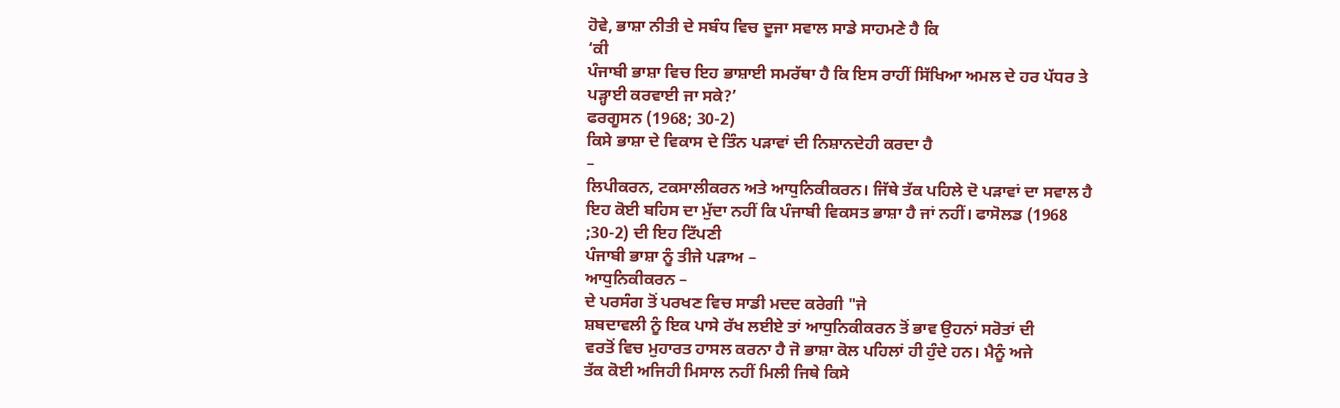ਹੋਵੇ, ਭਾਸ਼ਾ ਨੀਤੀ ਦੇ ਸਬੰਧ ਵਿਚ ਦੂਜਾ ਸਵਾਲ ਸਾਡੇ ਸਾਹਮਣੇ ਹੈ ਕਿ
‘ਕੀ
ਪੰਜਾਬੀ ਭਾਸ਼ਾ ਵਿਚ ਇਹ ਭਾਸ਼ਾਈ ਸਮਰੱਥਾ ਹੈ ਕਿ ਇਸ ਰਾਹੀਂ ਸਿੱਖਿਆ ਅਮਲ ਦੇ ਹਰ ਪੱਧਰ ਤੇ
ਪਡ਼੍ਹਾਈ ਕਰਵਾਈ ਜਾ ਸਕੇ?’
ਫਰਗੂਸਨ (1968; 30-2)
ਕਿਸੇ ਭਾਸ਼ਾ ਦੇ ਵਿਕਾਸ ਦੇ ਤਿੰਨ ਪਡ਼ਾਵਾਂ ਦੀ ਨਿਸ਼ਾਨਦੇਹੀ ਕਰਦਾ ਹੈ
–
ਲਿਪੀਕਰਨ, ਟਕਸਾਲੀਕਰਨ ਅਤੇ ਆਧੁਨਿਕੀਕਰਨ। ਜਿੱਥੇ ਤੱਕ ਪਹਿਲੇ ਦੋ ਪਡ਼ਾਵਾਂ ਦਾ ਸਵਾਲ ਹੈ
ਇਹ ਕੋਈ ਬਹਿਸ ਦਾ ਮੁੱਦਾ ਨਹੀਂ ਕਿ ਪੰਜਾਬੀ ਵਿਕਸਤ ਭਾਸ਼ਾ ਹੈ ਜਾਂ ਨਹੀਂ। ਫਾਸੋਲਡ (1968
;30-2) ਦੀ ਇਹ ਟਿੱਪਣੀ
ਪੰਜਾਬੀ ਭਾਸ਼ਾ ਨੂੰ ਤੀਜੇ ਪਡ਼ਾਅ –
ਆਧੁਨਿਕੀਕਰਨ –
ਦੇ ਪਰਸੰਗ ਤੋਂ ਪਰਖਣ ਵਿਚ ਸਾਡੀ ਮਦਦ ਕਰੇਗੀ "ਜੇ
ਸ਼ਬਦਾਵਲੀ ਨੂੰ ਇਕ ਪਾਸੇ ਰੱਖ ਲਈਏ ਤਾਂ ਆਧੁਨਿਕੀਕਰਨ ਤੋਂ ਭਾਵ ਉਹਨਾਂ ਸਰੋਤਾਂ ਦੀ
ਵਰਤੋਂ ਵਿਚ ਮੁਹਾਰਤ ਹਾਸਲ ਕਰਨਾ ਹੈ ਜੋ ਭਾਸ਼ਾ ਕੋਲ ਪਹਿਲਾਂ ਹੀ ਹੁੰਦੇ ਹਨ। ਮੈਨੂੰ ਅਜੇ
ਤੱਕ ਕੋਈ ਅਜਿਹੀ ਮਿਸਾਲ ਨਹੀਂ ਮਿਲੀ ਜਿਥੇ ਕਿਸੇ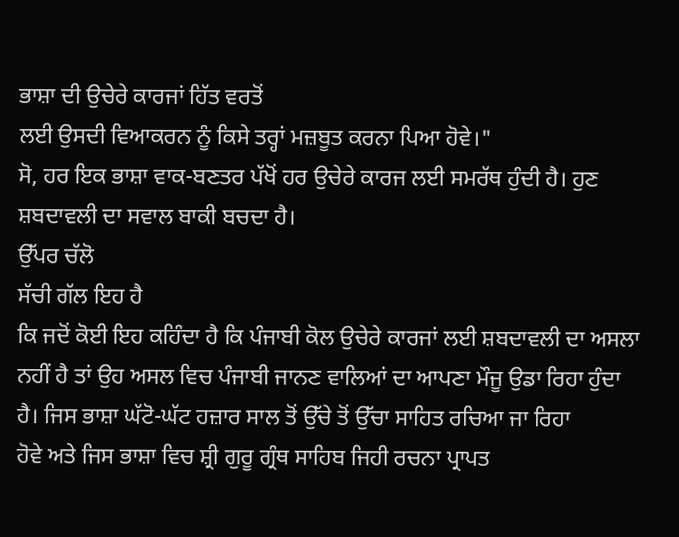ਭਾਸ਼ਾ ਦੀ ਉਚੇਰੇ ਕਾਰਜਾਂ ਹਿੱਤ ਵਰਤੋਂ
ਲਈ ਉਸਦੀ ਵਿਆਕਰਨ ਨੂੰ ਕਿਸੇ ਤਰ੍ਹਾਂ ਮਜ਼ਬੂਤ ਕਰਨਾ ਪਿਆ ਹੋਵੇ।"
ਸੋ, ਹਰ ਇਕ ਭਾਸ਼ਾ ਵਾਕ-ਬਣਤਰ ਪੱਖੋਂ ਹਰ ਉਚੇਰੇ ਕਾਰਜ ਲਈ ਸਮਰੱਥ ਹੁੰਦੀ ਹੈ। ਹੁਣ
ਸ਼ਬਦਾਵਲੀ ਦਾ ਸਵਾਲ ਬਾਕੀ ਬਚਦਾ ਹੈ।
ਉੱਪਰ ਚੱਲੋ
ਸੱਚੀ ਗੱਲ ਇਹ ਹੈ
ਕਿ ਜਦੋਂ ਕੋਈ ਇਹ ਕਹਿੰਦਾ ਹੈ ਕਿ ਪੰਜਾਬੀ ਕੋਲ ਉਚੇਰੇ ਕਾਰਜਾਂ ਲਈ ਸ਼ਬਦਾਵਲੀ ਦਾ ਅਸਲਾ
ਨਹੀਂ ਹੈ ਤਾਂ ਉਹ ਅਸਲ ਵਿਚ ਪੰਜਾਬੀ ਜਾਨਣ ਵਾਲਿਆਂ ਦਾ ਆਪਣਾ ਮੌਜੂ ਉਡਾ ਰਿਹਾ ਹੁੰਦਾ
ਹੈ। ਜਿਸ ਭਾਸ਼ਾ ਘੱਟੋ-ਘੱਟ ਹਜ਼ਾਰ ਸਾਲ ਤੋਂ ਉੱਚੇ ਤੋਂ ਉੱਚਾ ਸਾਹਿਤ ਰਚਿਆ ਜਾ ਰਿਹਾ
ਹੋਵੇ ਅਤੇ ਜਿਸ ਭਾਸ਼ਾ ਵਿਚ ਸ਼੍ਰੀ ਗੁਰੂ ਗ੍ਰੰਥ ਸਾਹਿਬ ਜਿਹੀ ਰਚਨਾ ਪ੍ਰਾਪਤ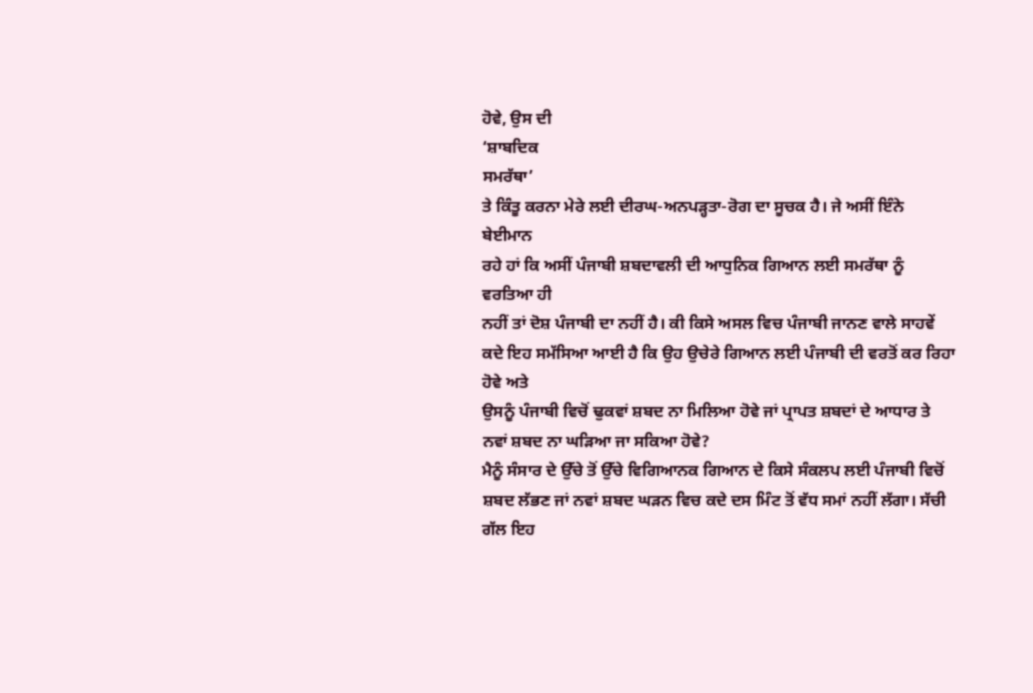ਹੋਵੇ, ਉਸ ਦੀ
‘ਸ਼ਾਬਦਿਕ
ਸਮਰੱਥਾ’
ਤੇ ਕਿੰਤੂ ਕਰਨਾ ਮੇਰੇ ਲਈ ਦੀਰਘ-ਅਨਪਡ਼੍ਹਤਾ-ਰੋਗ ਦਾ ਸੂਚਕ ਹੈ। ਜੇ ਅਸੀਂ ਇੰਨੇ ਬੇਈਮਾਨ
ਰਹੇ ਹਾਂ ਕਿ ਅਸੀਂ ਪੰਜਾਬੀ ਸ਼ਬਦਾਵਲੀ ਦੀ ਆਧੁਨਿਕ ਗਿਆਨ ਲਈ ਸਮਰੱਥਾ ਨੂੰ ਵਰਤਿਆ ਹੀ
ਨਹੀਂ ਤਾਂ ਦੋਸ਼ ਪੰਜਾਬੀ ਦਾ ਨਹੀਂ ਹੈ। ਕੀ ਕਿਸੇ ਅਸਲ ਵਿਚ ਪੰਜਾਬੀ ਜਾਨਣ ਵਾਲੇ ਸਾਹਵੇਂ
ਕਦੇ ਇਹ ਸਮੱਸਿਆ ਆਈ ਹੈ ਕਿ ਉਹ ਉਚੇਰੇ ਗਿਆਨ ਲਈ ਪੰਜਾਬੀ ਦੀ ਵਰਤੋਂ ਕਰ ਰਿਹਾ ਹੋਵੇ ਅਤੇ
ਉਸਨੂੰ ਪੰਜਾਬੀ ਵਿਚੋਂ ਢੁਕਵਾਂ ਸ਼ਬਦ ਨਾ ਮਿਲਿਆ ਹੋਵੇ ਜਾਂ ਪ੍ਰਾਪਤ ਸ਼ਬਦਾਂ ਦੇ ਆਧਾਰ ਤੇ
ਨਵਾਂ ਸ਼ਬਦ ਨਾ ਘਡ਼ਿਆ ਜਾ ਸਕਿਆ ਹੋਵੇ?
ਮੈਨੂੰ ਸੰਸਾਰ ਦੇ ਉੱਚੇ ਤੋਂ ਉੱਚੇ ਵਿਗਿਆਨਕ ਗਿਆਨ ਦੇ ਕਿਸੇ ਸੰਕਲਪ ਲਈ ਪੰਜਾਬੀ ਵਿਚੋਂ
ਸ਼ਬਦ ਲੱਭਣ ਜਾਂ ਨਵਾਂ ਸ਼ਬਦ ਘਡ਼ਨ ਵਿਚ ਕਦੇ ਦਸ ਮਿੰਟ ਤੋਂ ਵੱਧ ਸਮਾਂ ਨਹੀਂ ਲੱਗਾ। ਸੱਚੀ
ਗੱਲ ਇਹ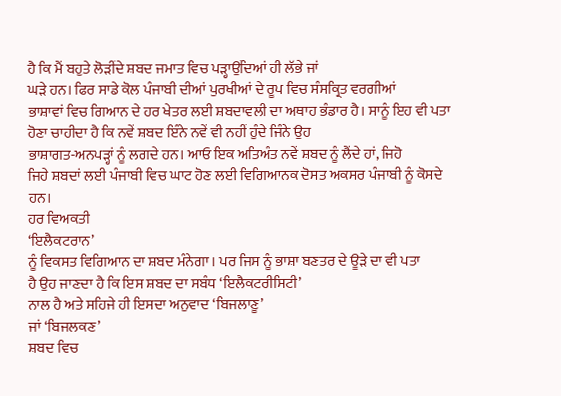ਹੈ ਕਿ ਮੈਂ ਬਹੁਤੇ ਲੋਡ਼ੀਂਦੇ ਸ਼ਬਦ ਜਮਾਤ ਵਿਚ ਪਡ਼੍ਹਾਉਂਦਿਆਂ ਹੀ ਲੱਭੇ ਜਾਂ
ਘਡ਼ੇ ਹਨ। ਫਿਰ ਸਾਡੇ ਕੋਲ ਪੰਜਾਬੀ ਦੀਆਂ ਪੁਰਖੀਆਂ ਦੇ ਰੂਪ ਵਿਚ ਸੰਸਕ੍ਰਿਤ ਵਰਗੀਆਂ
ਭਾਸ਼ਾਵਾਂ ਵਿਚ ਗਿਆਨ ਦੇ ਹਰ ਖੇਤਰ ਲਈ ਸ਼ਬਦਾਵਲੀ ਦਾ ਅਥਾਹ ਭੰਡਾਰ ਹੈ। ਸਾਨੂੰ ਇਹ ਵੀ ਪਤਾ
ਹੋਣਾ ਚਾਹੀਦਾ ਹੈ ਕਿ ਨਵੇਂ ਸ਼ਬਦ ਇੰਨੇ ਨਵੇਂ ਵੀ ਨਹੀਂ ਹੁੰਦੇ ਜਿੰਨੇ ਉਹ
ਭਾਸ਼ਾਗਤ-ਅਨਪਡ਼੍ਹਾਂ ਨੂੰ ਲਗਦੇ ਹਨ। ਆਓ ਇਕ ਅਤਿਅੰਤ ਨਵੇਂ ਸ਼ਬਦ ਨੂੰ ਲੈਂਦੇ ਹਾਂ, ਜਿਹੋ
ਜਿਹੇ ਸ਼ਬਦਾਂ ਲਈ ਪੰਜਾਬੀ ਵਿਚ ਘਾਟ ਹੋਣ ਲਈ ਵਿਗਿਆਨਕ ਦੋਸਤ ਅਕਸਰ ਪੰਜਾਬੀ ਨੂੰ ਕੋਸਦੇ
ਹਨ।
ਹਰ ਵਿਅਕਤੀ
‘ਇਲੈਕਟਰਾਨ’
ਨੂੰ ਵਿਕਸਤ ਵਿਗਿਆਨ ਦਾ ਸ਼ਬਦ ਮੰਨੇਗਾ। ਪਰ ਜਿਸ ਨੂੰ ਭਾਸ਼ਾ ਬਣਤਰ ਦੇ ਊਡ਼ੇ ਦਾ ਵੀ ਪਤਾ
ਹੈ ਉਹ ਜਾਣਦਾ ਹੈ ਕਿ ਇਸ ਸ਼ਬਦ ਦਾ ਸਬੰਧ ‘ਇਲੈਕਟਰੀਸਿਟੀ’
ਨਾਲ ਹੈ ਅਤੇ ਸਹਿਜੇ ਹੀ ਇਸਦਾ ਅਨੁਵਾਦ ‘ਬਿਜਲਾਣੂ’
ਜਾਂ ‘ਬਿਜਲਕਣ’
ਸ਼ਬਦ ਵਿਚ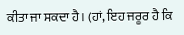ਕੀਤਾ ਜਾ ਸਕਦਾ ਹੈ। (ਹਾਂ, ਇਹ ਜਰੂਰ ਹੈ ਕਿ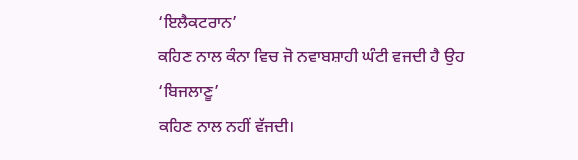‘ਇਲੈਕਟਰਾਨ’
ਕਹਿਣ ਨਾਲ ਕੰਨਾ ਵਿਚ ਜੋ ਨਵਾਬਸ਼ਾਹੀ ਘੰਟੀ ਵਜਦੀ ਹੈ ਉਹ
‘ਬਿਜਲਾਣੂ’
ਕਹਿਣ ਨਾਲ ਨਹੀਂ ਵੱਜਦੀ।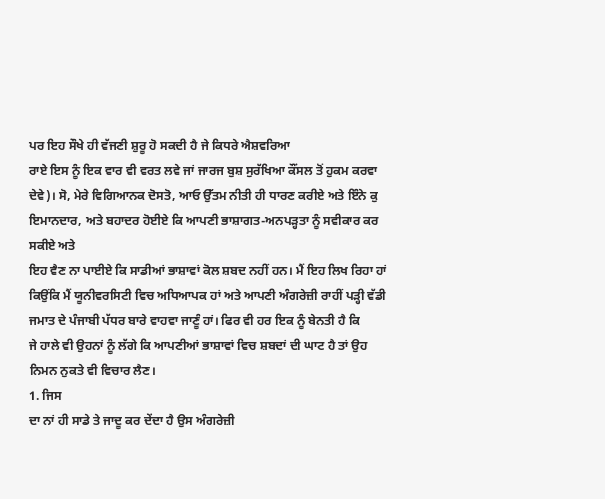ਪਰ ਇਹ ਸੌਖੇ ਹੀ ਵੱਜਣੀ ਸ਼ੁਰੂ ਹੋ ਸਕਦੀ ਹੈ ਜੇ ਕਿਧਰੇ ਐਸ਼ਵਰਿਆ
ਰਾਏ ਇਸ ਨੂੰ ਇਕ ਵਾਰ ਵੀ ਵਰਤ ਲਵੇ ਜਾਂ ਜਾਰਜ ਬੁਸ਼ ਸੁਰੱਖਿਆ ਕੌਂਸਲ ਤੋਂ ਹੁਕਮ ਕਰਵਾ
ਦੇਵੇ)। ਸੋ, ਮੇਰੇ ਵਿਗਿਆਨਕ ਦੋਸਤੋ, ਆਓ ਉੱਤਮ ਨੀਤੀ ਹੀ ਧਾਰਣ ਕਰੀਏ ਅਤੇ ਇੰਨੇ ਕੁ
ਇਮਾਨਦਾਰ, ਅਤੇ ਬਹਾਦਰ ਹੋਈਏ ਕਿ ਆਪਣੀ ਭਾਸ਼ਾਗਤ-ਅਨਪਡ਼੍ਹਤਾ ਨੂੰ ਸਵੀਕਾਰ ਕਰ ਸਕੀਏ ਅਤੇ
ਇਹ ਵੈਣ ਨਾ ਪਾਈਏ ਕਿ ਸਾਡੀਆਂ ਭਾਸ਼ਾਵਾਂ ਕੋਲ ਸ਼ਬਦ ਨਹੀਂ ਹਨ। ਮੈਂ ਇਹ ਲਿਖ ਰਿਹਾ ਹਾਂ
ਕਿਉਂਕਿ ਮੈਂ ਯੂਨੀਵਰਸਿਟੀ ਵਿਚ ਅਧਿਆਪਕ ਹਾਂ ਅਤੇ ਆਪਣੀ ਅੰਗਰੇਜ਼ੀ ਰਾਹੀਂ ਪਡ਼੍ਹੀ ਵੱਡੀ
ਜਮਾਤ ਦੇ ਪੰਜਾਬੀ ਪੱਧਰ ਬਾਰੇ ਵਾਹਵਾ ਜਾਣੂੰ ਹਾਂ। ਫਿਰ ਵੀ ਹਰ ਇਕ ਨੂੰ ਬੇਨਤੀ ਹੈ ਕਿ
ਜੇ ਹਾਲੇ ਵੀ ਉਹਨਾਂ ਨੂੰ ਲੱਗੇ ਕਿ ਆਪਣੀਆਂ ਭਾਸ਼ਾਵਾਂ ਵਿਚ ਸ਼ਬਦਾਂ ਦੀ ਘਾਟ ਹੈ ਤਾਂ ਉਹ
ਨਿਮਨ ਨੁਕਤੇ ਵੀ ਵਿਚਾਰ ਲੈਣ।
1. ਜਿਸ
ਦਾ ਨਾਂ ਹੀ ਸਾਡੇ ਤੇ ਜਾਦੂ ਕਰ ਦੇਂਦਾ ਹੈ ਉਸ ਅੰਗਰੇਜ਼ੀ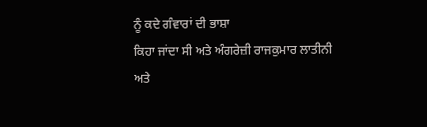ਨੂੰ ਕਦੇ ਗੰਵਾਰਾਂ ਦੀ ਭਾਸ਼ਾ
ਕਿਹਾ ਜਾਂਦਾ ਸੀ ਅਤੇ ਅੰਗਰੇਜ਼ੀ ਰਾਜਕੁਮਾਰ ਲਾਤੀਨੀ
ਅਤੇ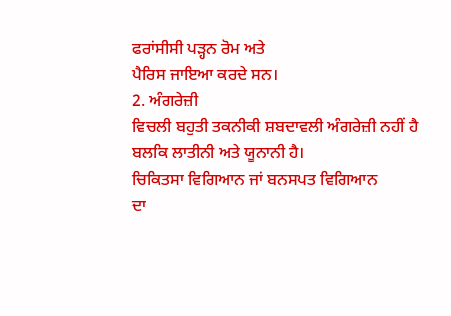ਫਰਾਂਸੀਸੀ ਪਡ਼੍ਹਨ ਰੋਮ ਅਤੇ
ਪੈਰਿਸ ਜਾਇਆ ਕਰਦੇ ਸਨ।
2. ਅੰਗਰੇਜ਼ੀ
ਵਿਚਲੀ ਬਹੁਤੀ ਤਕਨੀਕੀ ਸ਼ਬਦਾਵਲੀ ਅੰਗਰੇਜ਼ੀ ਨਹੀਂ ਹੈ ਬਲਕਿ ਲਾਤੀਨੀ ਅਤੇ ਯੂਨਾਨੀ ਹੈ।
ਚਿਕਿਤਸਾ ਵਿਗਿਆਨ ਜਾਂ ਬਨਸਪਤ ਵਿਗਿਆਨ
ਦਾ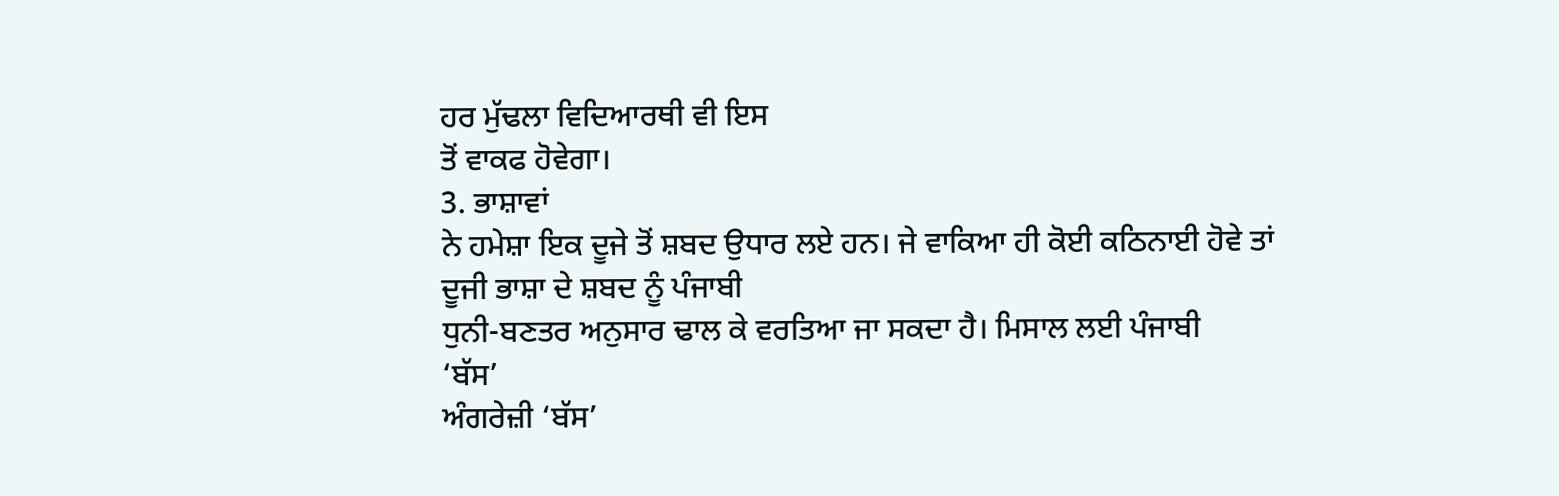ਹਰ ਮੁੱਢਲਾ ਵਿਦਿਆਰਥੀ ਵੀ ਇਸ
ਤੋਂ ਵਾਕਫ ਹੋਵੇਗਾ।
3. ਭਾਸ਼ਾਵਾਂ
ਨੇ ਹਮੇਸ਼ਾ ਇਕ ਦੂਜੇ ਤੋਂ ਸ਼ਬਦ ਉਧਾਰ ਲਏ ਹਨ। ਜੇ ਵਾਕਿਆ ਹੀ ਕੋਈ ਕਠਿਨਾਈ ਹੋਵੇ ਤਾਂ
ਦੂਜੀ ਭਾਸ਼ਾ ਦੇ ਸ਼ਬਦ ਨੂੰ ਪੰਜਾਬੀ
ਧੁਨੀ-ਬਣਤਰ ਅਨੁਸਾਰ ਢਾਲ ਕੇ ਵਰਤਿਆ ਜਾ ਸਕਦਾ ਹੈ। ਮਿਸਾਲ ਲਈ ਪੰਜਾਬੀ
‘ਬੱਸ’
ਅੰਗਰੇਜ਼ੀ ‘ਬੱਸ’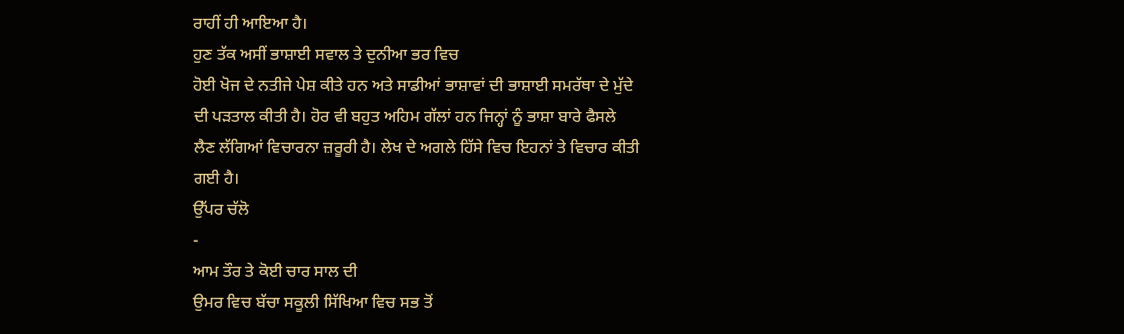ਰਾਹੀਂ ਹੀ ਆਇਆ ਹੈ।
ਹੁਣ ਤੱਕ ਅਸੀਂ ਭਾਸ਼ਾਈ ਸਵਾਲ ਤੇ ਦੁਨੀਆ ਭਰ ਵਿਚ
ਹੋਈ ਖੋਜ ਦੇ ਨਤੀਜੇ ਪੇਸ਼ ਕੀਤੇ ਹਨ ਅਤੇ ਸਾਡੀਆਂ ਭਾਸ਼ਾਵਾਂ ਦੀ ਭਾਸ਼ਾਈ ਸਮਰੱਥਾ ਦੇ ਮੁੱਦੇ
ਦੀ ਪਡ਼ਤਾਲ ਕੀਤੀ ਹੈ। ਹੋਰ ਵੀ ਬਹੁਤ ਅਹਿਮ ਗੱਲਾਂ ਹਨ ਜਿਨ੍ਹਾਂ ਨੂੰ ਭਾਸ਼ਾ ਬਾਰੇ ਫੈਸਲੇ
ਲੈਣ ਲੱਗਿਆਂ ਵਿਚਾਰਨਾ ਜ਼ਰੂਰੀ ਹੈ। ਲੇਖ ਦੇ ਅਗਲੇ ਹਿੱਸੇ ਵਿਚ ਇਹਨਾਂ ਤੇ ਵਿਚਾਰ ਕੀਤੀ
ਗਈ ਹੈ।
ਉੱਪਰ ਚੱਲੋ
-
ਆਮ ਤੌਰ ਤੇ ਕੋਈ ਚਾਰ ਸਾਲ ਦੀ
ਉਮਰ ਵਿਚ ਬੱਚਾ ਸਕੂਲੀ ਸਿੱਖਿਆ ਵਿਚ ਸਭ ਤੋਂ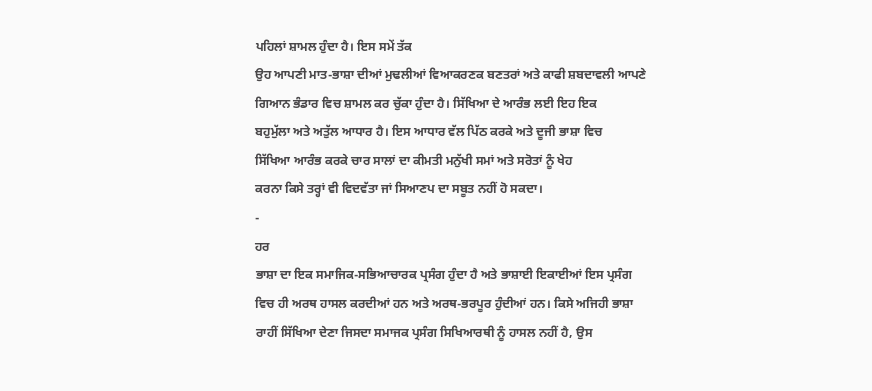ਪਹਿਲਾਂ ਸ਼ਾਮਲ ਹੁੰਦਾ ਹੈ। ਇਸ ਸਮੇਂ ਤੱਕ
ਉਹ ਆਪਣੀ ਮਾਤ-ਭਾਸ਼ਾ ਦੀਆਂ ਮੁਢਲੀਆਂ ਵਿਆਕਰਣਕ ਬਣਤਰਾਂ ਅਤੇ ਕਾਫੀ ਸ਼ਬਦਾਵਲੀ ਆਪਣੇ
ਗਿਆਨ ਭੰਡਾਰ ਵਿਚ ਸ਼ਾਮਲ ਕਰ ਚੁੱਕਾ ਹੁੰਦਾ ਹੈ। ਸਿੱਖਿਆ ਦੇ ਆਰੰਭ ਲਈ ਇਹ ਇਕ
ਬਹੁਮੁੱਲਾ ਅਤੇ ਅਤੁੱਲ ਆਧਾਰ ਹੈ। ਇਸ ਆਧਾਰ ਵੱਲ ਪਿੱਠ ਕਰਕੇ ਅਤੇ ਦੂਜੀ ਭਾਸ਼ਾ ਵਿਚ
ਸਿੱਖਿਆ ਆਰੰਭ ਕਰਕੇ ਚਾਰ ਸਾਲਾਂ ਦਾ ਕੀਮਤੀ ਮਨੁੱਖੀ ਸਮਾਂ ਅਤੇ ਸਰੋਤਾਂ ਨੂੰ ਖੇਹ
ਕਰਨਾ ਕਿਸੇ ਤਰ੍ਹਾਂ ਵੀ ਵਿਦਵੱਤਾ ਜਾਂ ਸਿਆਣਪ ਦਾ ਸਬੂਤ ਨਹੀਂ ਹੋ ਸਕਦਾ।
-
ਹਰ
ਭਾਸ਼ਾ ਦਾ ਇਕ ਸਮਾਜਿਕ-ਸਭਿਆਚਾਰਕ ਪ੍ਰਸੰਗ ਹੁੰਦਾ ਹੈ ਅਤੇ ਭਾਸ਼ਾਈ ਇਕਾਈਆਂ ਇਸ ਪ੍ਰਸੰਗ
ਵਿਚ ਹੀ ਅਰਥ ਹਾਸਲ ਕਰਦੀਆਂ ਹਨ ਅਤੇ ਅਰਥ-ਭਰਪੂਰ ਹੁੰਦੀਆਂ ਹਨ। ਕਿਸੇ ਅਜਿਹੀ ਭਾਸ਼ਾ
ਰਾਹੀਂ ਸਿੱਖਿਆ ਦੇਣਾ ਜਿਸਦਾ ਸਮਾਜਕ ਪ੍ਰਸੰਗ ਸਿਖਿਆਰਥੀ ਨੂੰ ਹਾਸਲ ਨਹੀਂ ਹੈ, ਉਸ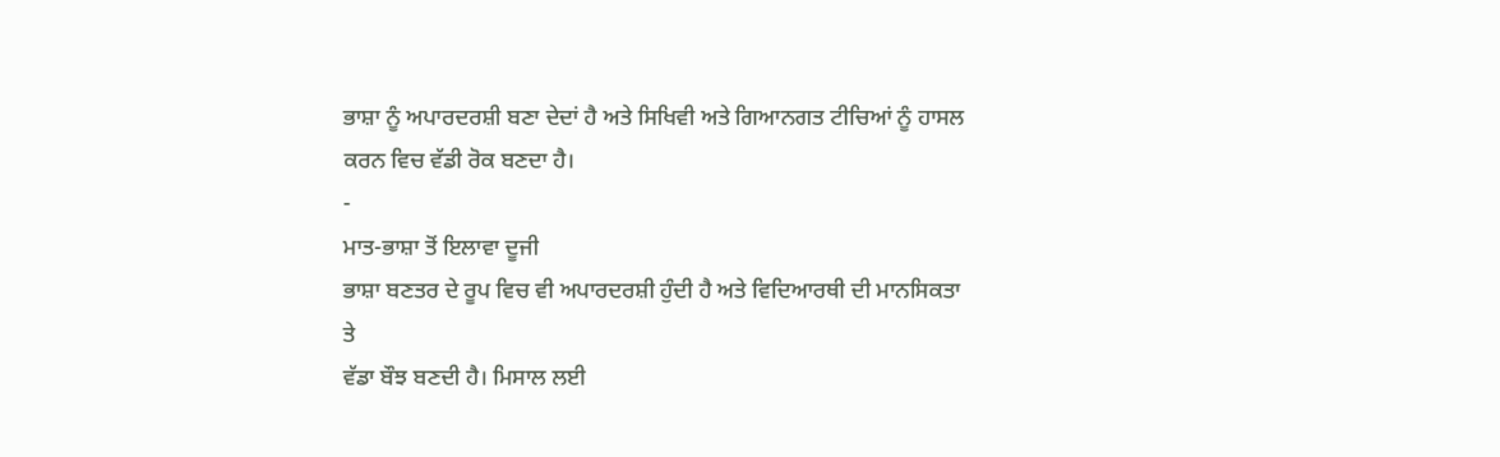ਭਾਸ਼ਾ ਨੂੰ ਅਪਾਰਦਰਸ਼ੀ ਬਣਾ ਦੇਦਾਂ ਹੈ ਅਤੇ ਸਿਖਿਵੀ ਅਤੇ ਗਿਆਨਗਤ ਟੀਚਿਆਂ ਨੂੰ ਹਾਸਲ
ਕਰਨ ਵਿਚ ਵੱਡੀ ਰੋਕ ਬਣਦਾ ਹੈ।
-
ਮਾਤ-ਭਾਸ਼ਾ ਤੋਂ ਇਲਾਵਾ ਦੂਜੀ
ਭਾਸ਼ਾ ਬਣਤਰ ਦੇ ਰੂਪ ਵਿਚ ਵੀ ਅਪਾਰਦਰਸ਼ੀ ਹੁੰਦੀ ਹੈ ਅਤੇ ਵਿਦਿਆਰਥੀ ਦੀ ਮਾਨਸਿਕਤਾ ਤੇ
ਵੱਡਾ ਬੌਝ ਬਣਦੀ ਹੈ। ਮਿਸਾਲ ਲਈ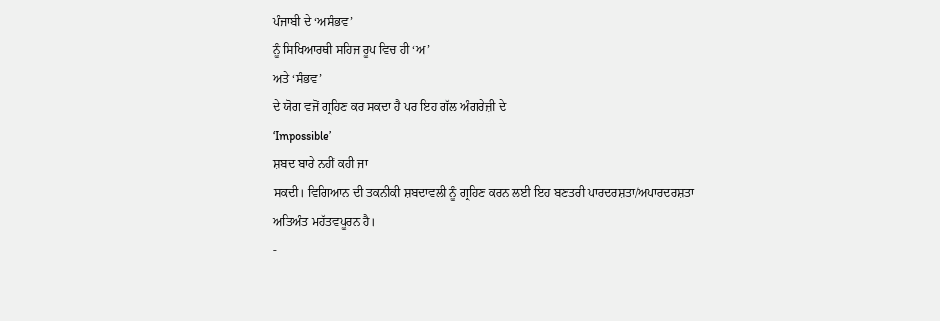ਪੰਜਾਬੀ ਦੇ ‘ਅਸੰਭਵ’
ਨੂੰ ਸਿਖਿਆਰਥੀ ਸਹਿਜ ਰੂਪ ਵਿਚ ਹੀ ‘ਅ’
ਅਤੇ ‘ਸੰਭਵ’
ਦੇ ਯੋਗ ਵਜੋਂ ਗ੍ਰਹਿਣ ਕਰ ਸਕਦਾ ਹੈ ਪਰ ਇਹ ਗੱਲ ਅੰਗਰੇਜ਼ੀ ਦੇ
‘Impossible’
ਸ਼ਬਦ ਬਾਰੇ ਨਹੀਂ ਕਹੀ ਜਾ
ਸਕਦੀ। ਵਿਗਿਆਨ ਦੀ ਤਕਨੀਕੀ ਸ਼ਬਦਾਵਲੀ ਨੂੰ ਗ੍ਰਹਿਣ ਕਰਨ ਲਈ ਇਹ ਬਣਤਰੀ ਪਾਰਦਰਸ਼ਤਾ/ਅਪਾਰਦਰਸ਼ਤਾ
ਅਤਿਅੰਤ ਮਹੱਤਵਪੂਰਨ ਹੈ।
-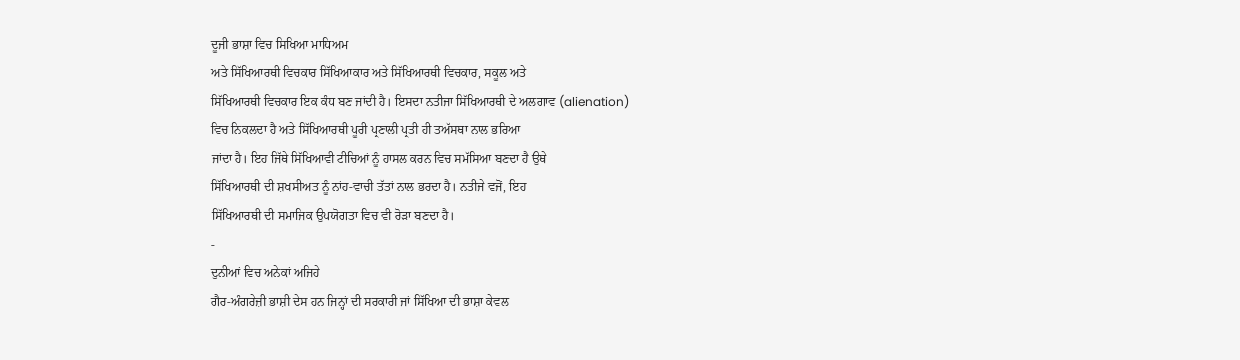ਦੂਜੀ ਭਾਸ਼ਾ ਵਿਚ ਸਿਖਿਆ ਮਾਧਿਅਮ
ਅਤੇ ਸਿੱਖਿਆਰਥੀ ਵਿਚਕਾਰ ਸਿੱਖਿਆਕਾਰ ਅਤੇ ਸਿੱਖਿਆਰਥੀ ਵਿਚਕਾਰ, ਸਕੂਲ ਅਤੇ
ਸਿੱਖਿਆਰਥੀ ਵਿਚਕਾਰ ਇਕ ਕੰਧ ਬਣ ਜਾਂਦੀ ਹੈ। ਇਸਦਾ ਨਤੀਜਾ ਸਿੱਖਿਆਰਥੀ ਦੇ ਅਲਗਾਵ (alienation)
ਵਿਚ ਨਿਕਲਦਾ ਹੈ ਅਤੇ ਸਿੱਖਿਆਰਥੀ ਪੂਰੀ ਪ੍ਰਣਾਲੀ ਪ੍ਰਤੀ ਹੀ ਤਅੱਸਥਾ ਨਾਲ ਭਰਿਆ
ਜਾਂਦਾ ਹੈ। ਇਹ ਜਿੱਥੇ ਸਿੱਖਿਆਵੀ ਟੀਚਿਆਂ ਨੂੰ ਹਾਸਲ ਕਰਨ ਵਿਚ ਸਮੱਸਿਆ ਬਣਦਾ ਹੈ ਉਥੇ
ਸਿੱਖਿਆਰਥੀ ਦੀ ਸ਼ਖਸੀਅਤ ਨੂੰ ਨਾਂਹ-ਵਾਚੀ ਤੱਤਾਂ ਨਾਲ ਭਰਦਾ ਹੈ। ਨਤੀਜੇ ਵਜੋਂ, ਇਹ
ਸਿੱਖਿਆਰਥੀ ਦੀ ਸਮਾਜਿਕ ਉਪਯੋਗਤਾ ਵਿਚ ਵੀ ਰੋਡ਼ਾ ਬਣਦਾ ਹੈ।
-
ਦੁਨੀਆਂ ਵਿਚ ਅਨੇਕਾਂ ਅਜਿਹੇ
ਗੈਰ-ਅੰਗਰੇਜ਼ੀ ਭਾਸ਼ੀ ਦੇਸ ਹਨ ਜਿਨ੍ਹਾਂ ਦੀ ਸਰਕਾਰੀ ਜਾਂ ਸਿੱਖਿਆ ਦੀ ਭਾਸ਼ਾ ਕੇਵਲ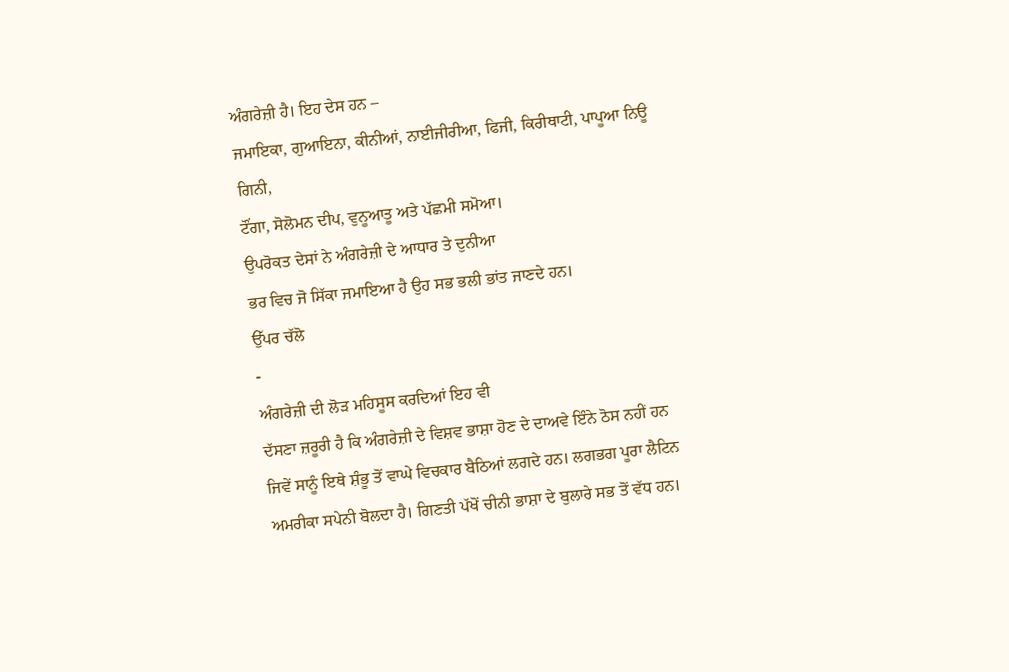ਅੰਗਰੇਜ਼ੀ ਹੈ। ਇਹ ਦੇਸ ਹਨ –
ਜਮਾਇਕਾ, ਗੁਆਇਨਾ, ਕੀਨੀਆਂ, ਨਾਈਜੀਰੀਆ, ਫਿਜੀ, ਕਿਰੀਥਾਟੀ, ਪਾਪੂਆ ਨਿਊ ਗਿਨੀ,
ਟੌਂਗਾ, ਸੋਲੋਮਨ ਦੀਪ, ਵੁਨੂਆਤੂ ਅਤੇ ਪੱਛਮੀ ਸਮੋਆ।
ਉਪਰੋਕਤ ਦੇਸਾਂ ਨੇ ਅੰਗਰੇਜ਼ੀ ਦੇ ਆਧਾਰ ਤੇ ਦੁਨੀਆ
ਭਰ ਵਿਚ ਜੋ ਸਿੱਕਾ ਜਮਾਇਆ ਹੈ ਉਹ ਸਭ ਭਲੀ ਭਾਂਤ ਜਾਣਦੇ ਹਨ।
ਉੱਪਰ ਚੱਲੋ
-
ਅੰਗਰੇਜ਼ੀ ਦੀ ਲੋਡ਼ ਮਹਿਸੂਸ ਕਰਦਿਆਂ ਇਹ ਵੀ
ਦੱਸਣਾ ਜ਼ਰੂਰੀ ਹੈ ਕਿ ਅੰਗਰੇਜ਼ੀ ਦੇ ਵਿਸ਼ਵ ਭਾਸ਼ਾ ਹੋਣ ਦੇ ਦਾਅਵੇ ਇੰਨੇ ਠੋਸ ਨਹੀਂ ਹਨ
ਜਿਵੇਂ ਸਾਨੂੰ ਇਥੇ ਸ਼ੰਭੂ ਤੋਂ ਵਾਘੇ ਵਿਚਕਾਰ ਬੈਠਿਆਂ ਲਗਦੇ ਹਨ। ਲਗਭਗ ਪੂਰਾ ਲੈਟਿਨ
ਅਮਰੀਕਾ ਸਪੇਨੀ ਬੋਲਦਾ ਹੈ। ਗਿਣਤੀ ਪੱਖੋਂ ਚੀਨੀ ਭਾਸ਼ਾ ਦੇ ਬੁਲਾਰੇ ਸਭ ਤੋਂ ਵੱਧ ਹਨ।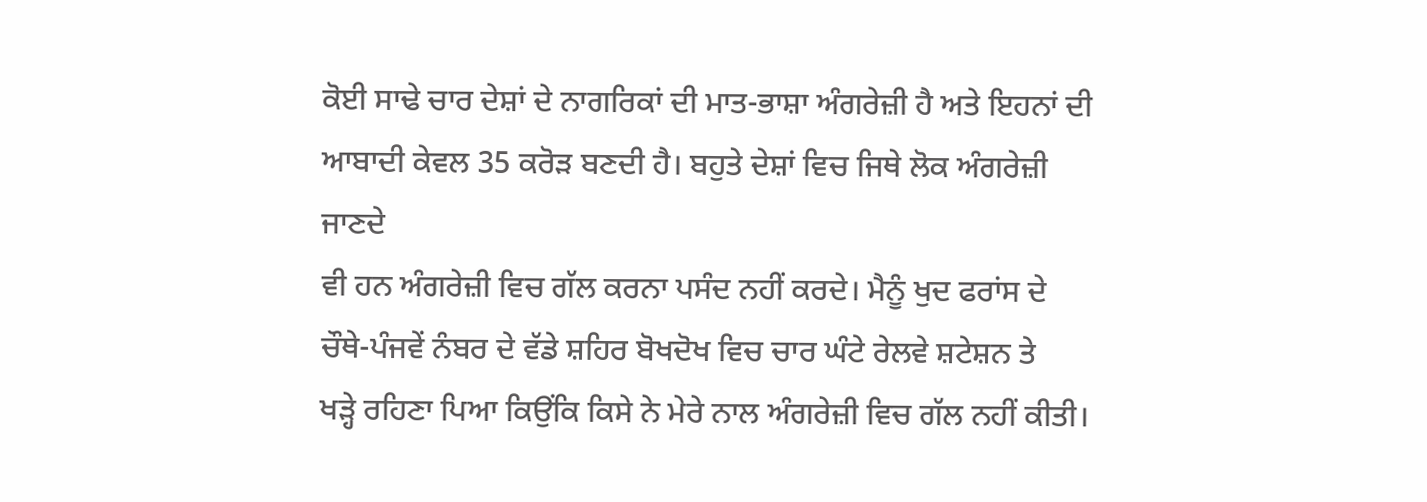ਕੋਈ ਸਾਢੇ ਚਾਰ ਦੇਸ਼ਾਂ ਦੇ ਨਾਗਰਿਕਾਂ ਦੀ ਮਾਤ-ਭਾਸ਼ਾ ਅੰਗਰੇਜ਼ੀ ਹੈ ਅਤੇ ਇਹਨਾਂ ਦੀ
ਆਬਾਦੀ ਕੇਵਲ 35 ਕਰੋਡ਼ ਬਣਦੀ ਹੈ। ਬਹੁਤੇ ਦੇਸ਼ਾਂ ਵਿਚ ਜਿਥੇ ਲੋਕ ਅੰਗਰੇਜ਼ੀ ਜਾਣਦੇ
ਵੀ ਹਨ ਅੰਗਰੇਜ਼ੀ ਵਿਚ ਗੱਲ ਕਰਨਾ ਪਸੰਦ ਨਹੀਂ ਕਰਦੇ। ਮੈਨੂੰ ਖੁਦ ਫਰਾਂਸ ਦੇ
ਚੌਥੇ-ਪੰਜਵੇਂ ਨੰਬਰ ਦੇ ਵੱਡੇ ਸ਼ਹਿਰ ਬੋਖਦੋਖ ਵਿਚ ਚਾਰ ਘੰਟੇ ਰੇਲਵੇ ਸ਼ਟੇਸ਼ਨ ਤੇ
ਖਡ਼੍ਹੇ ਰਹਿਣਾ ਪਿਆ ਕਿਉਂਕਿ ਕਿਸੇ ਨੇ ਮੇਰੇ ਨਾਲ ਅੰਗਰੇਜ਼ੀ ਵਿਚ ਗੱਲ ਨਹੀਂ ਕੀਤੀ।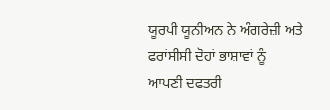ਯੂਰਪੀ ਯੂਨੀਅਨ ਨੇ ਅੰਗਰੇਜ਼ੀ ਅਤੇ ਫਰਾਂਸੀਸੀ ਦੋਹਾਂ ਭਾਸ਼ਾਵਾਂ ਨੂੰ ਆਪਣੀ ਦਫਤਰੀ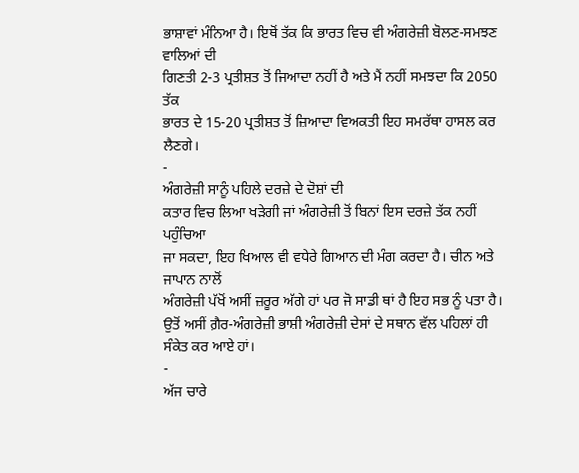ਭਾਸ਼ਾਵਾਂ ਮੰਨਿਆ ਹੈ। ਇਥੋਂ ਤੱਕ ਕਿ ਭਾਰਤ ਵਿਚ ਵੀ ਅੰਗਰੇਜ਼ੀ ਬੋਲਣ-ਸਮਝਣ ਵਾਲਿਆਂ ਦੀ
ਗਿਣਤੀ 2-3 ਪ੍ਰਤੀਸ਼ਤ ਤੋਂ ਜਿਆਦਾ ਨਹੀਂ ਹੈ ਅਤੇ ਮੈਂ ਨਹੀਂ ਸਮਝਦਾ ਕਿ 2050 ਤੱਕ
ਭਾਰਤ ਦੇ 15-20 ਪ੍ਰਤੀਸ਼ਤ ਤੋਂ ਜ਼ਿਆਦਾ ਵਿਅਕਤੀ ਇਹ ਸਮਰੱਥਾ ਹਾਸਲ ਕਰ ਲੈਣਗੇ।
-
ਅੰਗਰੇਜ਼ੀ ਸਾਨੂੰ ਪਹਿਲੇ ਦਰਜ਼ੇ ਦੇ ਦੋਸ਼ਾਂ ਦੀ
ਕਤਾਰ ਵਿਚ ਲਿਆ ਖਡ਼ੇਗੀ ਜਾਂ ਅੰਗਰੇਜ਼ੀ ਤੋਂ ਬਿਨਾਂ ਇਸ ਦਰਜ਼ੇ ਤੱਕ ਨਹੀਂ ਪਹੁੰਚਿਆ
ਜਾ ਸਕਦਾ, ਇਹ ਖਿਆਲ ਵੀ ਵਧੇਰੇ ਗਿਆਨ ਦੀ ਮੰਗ ਕਰਦਾ ਹੈ। ਚੀਨ ਅਤੇ ਜਾਪਾਨ ਨਾਲੋਂ
ਅੰਗਰੇਜ਼ੀ ਪੱਖੋਂ ਅਸੀਂ ਜ਼ਰੂਰ ਅੱਗੇ ਹਾਂ ਪਰ ਜੋ ਸਾਡੀ ਥਾਂ ਹੈ ਇਹ ਸਭ ਨੂੰ ਪਤਾ ਹੈ।
ਉਤੋਂ ਅਸੀਂ ਗ਼ੈਰ-ਅੰਗਰੇਜ਼ੀ ਭਾਸ਼ੀ ਅੰਗਰੇਜ਼ੀ ਦੇਸਾਂ ਦੇ ਸਥਾਨ ਵੱਲ ਪਹਿਲਾਂ ਹੀ
ਸੰਕੇਤ ਕਰ ਆਏ ਹਾਂ।
-
ਅੱਜ ਚਾਰੇ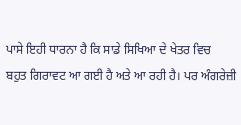ਪਾਸੇ ਇਹੀ ਧਾਰਨਾ ਹੈ ਕਿ ਸਾਡੇ ਸਿਖਿਆ ਦੇ ਖੇਤਰ ਵਿਚ
ਬਹੁਤ ਗਿਰਾਵਟ ਆ ਗਈ ਹੈ ਅਤੇ ਆ ਰਹੀ ਹੈ। ਪਰ ਅੰਗਰੇਜ਼ੀ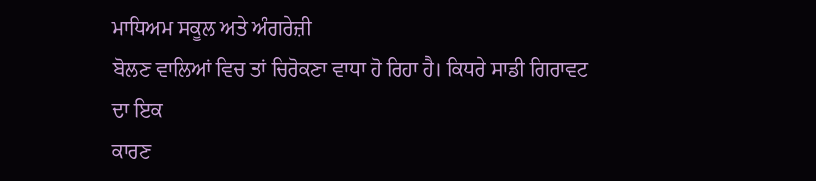ਮਾਧਿਅਮ ਸਕੂਲ ਅਤੇ ਅੰਗਰੇਜ਼ੀ
ਬੋਲਣ ਵਾਲਿਆਂ ਵਿਚ ਤਾਂ ਚਿਰੋਕਣਾ ਵਾਧਾ ਹੋ ਰਿਹਾ ਹੈ। ਕਿਧਰੇ ਸਾਡੀ ਗਿਰਾਵਟ ਦਾ ਇਕ
ਕਾਰਣ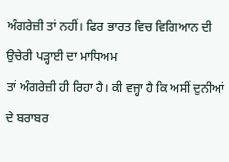ਅੰਗਰੇਜ਼ੀ ਤਾਂ ਨਹੀਂ। ਫਿਰ ਭਾਰਤ ਵਿਚ ਵਿਗਿਆਨ ਦੀ ਉਚੇਰੀ ਪਡ਼੍ਹਾਈ ਦਾ ਮਾਧਿਅਮ
ਤਾਂ ਅੰਗਰੇਜ਼ੀ ਹੀ ਰਿਹਾ ਹੈ। ਕੀ ਵਜ੍ਹਾ ਹੈ ਕਿ ਅਸੀਂ ਦੁਨੀਆਂ ਦੇ ਬਰਾਬਰ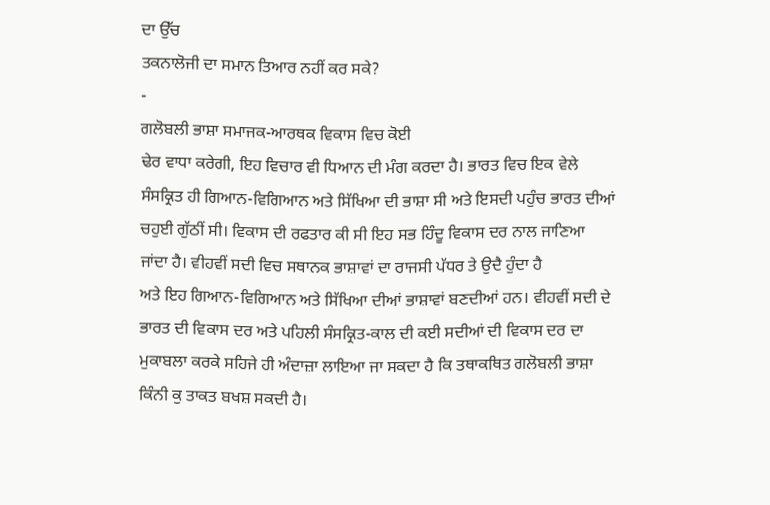ਦਾ ਉੱਚ
ਤਕਨਾਲੋਜੀ ਦਾ ਸਮਾਨ ਤਿਆਰ ਨਹੀਂ ਕਰ ਸਕੇ?
-
ਗਲੋਬਲੀ ਭਾਸ਼ਾ ਸਮਾਜਕ-ਆਰਥਕ ਵਿਕਾਸ ਵਿਚ ਕੋਈ
ਢੇਰ ਵਾਧਾ ਕਰੇਗੀ, ਇਹ ਵਿਚਾਰ ਵੀ ਧਿਆਨ ਦੀ ਮੰਗ ਕਰਦਾ ਹੈ। ਭਾਰਤ ਵਿਚ ਇਕ ਵੇਲੇ
ਸੰਸਕ੍ਰਿਤ ਹੀ ਗਿਆਨ-ਵਿਗਿਆਨ ਅਤੇ ਸਿੱਖਿਆ ਦੀ ਭਾਸ਼ਾ ਸੀ ਅਤੇ ਇਸਦੀ ਪਹੁੰਚ ਭਾਰਤ ਦੀਆਂ
ਚਹੁਈ ਗੁੱਠੀਂ ਸੀ। ਵਿਕਾਸ ਦੀ ਰਫਤਾਰ ਕੀ ਸੀ ਇਹ ਸਭ ਹਿੰਦੂ ਵਿਕਾਸ ਦਰ ਨਾਲ ਜਾਣਿਆ
ਜਾਂਦਾ ਹੈ। ਵੀਹਵੀਂ ਸਦੀ ਵਿਚ ਸਥਾਨਕ ਭਾਸ਼ਾਵਾਂ ਦਾ ਰਾਜਸੀ ਪੱਧਰ ਤੇ ਉਦੈ ਹੁੰਦਾ ਹੈ
ਅਤੇ ਇਹ ਗਿਆਨ-ਵਿਗਿਆਨ ਅਤੇ ਸਿੱਖਿਆ ਦੀਆਂ ਭਾਸ਼ਾਵਾਂ ਬਣਦੀਆਂ ਹਨ। ਵੀਹਵੀਂ ਸਦੀ ਦੇ
ਭਾਰਤ ਦੀ ਵਿਕਾਸ ਦਰ ਅਤੇ ਪਹਿਲੀ ਸੰਸਕ੍ਰਿਤ-ਕਾਲ ਦੀ ਕਈ ਸਦੀਆਂ ਦੀ ਵਿਕਾਸ ਦਰ ਦਾ
ਮੁਕਾਬਲਾ ਕਰਕੇ ਸਹਿਜੇ ਹੀ ਅੰਦਾਜ਼ਾ ਲਾਇਆ ਜਾ ਸਕਦਾ ਹੈ ਕਿ ਤਥਾਕਥਿਤ ਗਲੋਬਲੀ ਭਾਸ਼ਾ
ਕਿੰਨੀ ਕੁ ਤਾਕਤ ਬਖਸ਼ ਸਕਦੀ ਹੈ।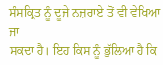ਸੰਸਕ੍ਰਿਤ ਨੂੰ ਦੂਜੇ ਨਜ਼ਰਾਏ ਤੋਂ ਵੀ ਵੇਖਿਆ ਜਾ
ਸਕਦਾ ਹੈ। ਇਹ ਕਿਸ ਨੂੰ ਭੁੱਲਿਆ ਹੈ ਕਿ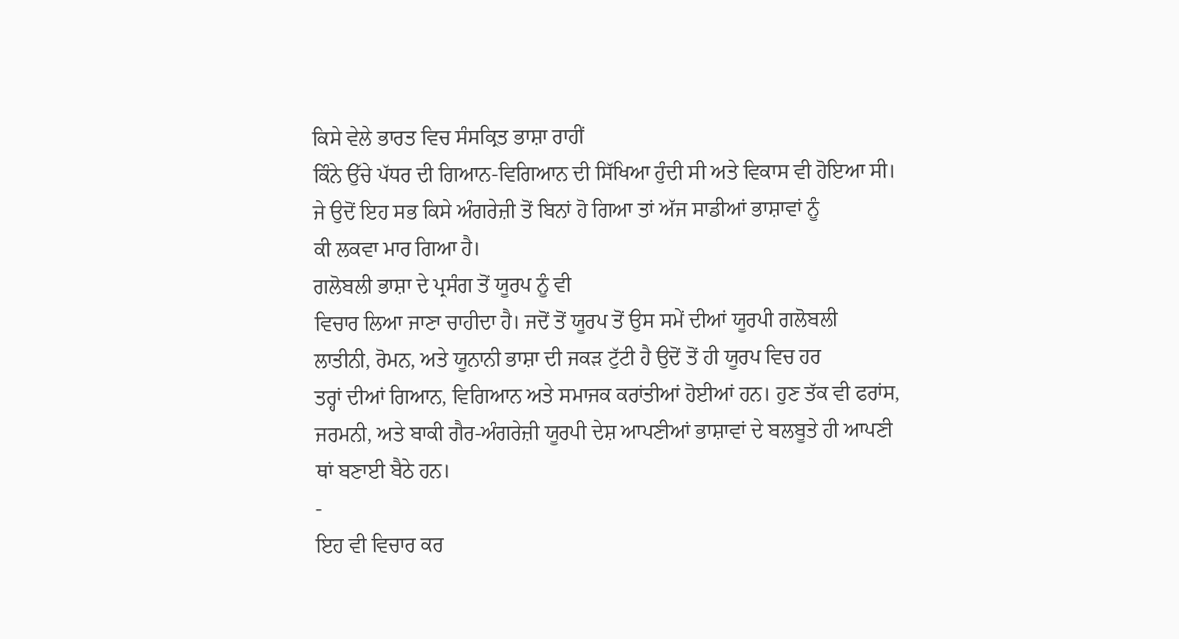ਕਿਸੇ ਵੇਲੇ ਭਾਰਤ ਵਿਚ ਸੰਸਕ੍ਰਿਤ ਭਾਸ਼ਾ ਰਾਹੀਂ
ਕਿੰਨੇ ਉੱਚੇ ਪੱਧਰ ਦੀ ਗਿਆਨ-ਵਿਗਿਆਨ ਦੀ ਸਿੱਖਿਆ ਹੁੰਦੀ ਸੀ ਅਤੇ ਵਿਕਾਸ ਵੀ ਹੋਇਆ ਸੀ।
ਜੇ ਉਦੋਂ ਇਹ ਸਭ ਕਿਸੇ ਅੰਗਰੇਜ਼ੀ ਤੋਂ ਬਿਨਾਂ ਹੋ ਗਿਆ ਤਾਂ ਅੱਜ ਸਾਡੀਆਂ ਭਾਸ਼ਾਵਾਂ ਨੂੰ
ਕੀ ਲਕਵਾ ਮਾਰ ਗਿਆ ਹੈ।
ਗਲੋਬਲੀ ਭਾਸ਼ਾ ਦੇ ਪ੍ਰਸੰਗ ਤੋਂ ਯੂਰਪ ਨੂੰ ਵੀ
ਵਿਚਾਰ ਲਿਆ ਜਾਣਾ ਚਾਹੀਦਾ ਹੈ। ਜਦੋਂ ਤੋਂ ਯੂਰਪ ਤੋਂ ਉਸ ਸਮੇਂ ਦੀਆਂ ਯੂਰਪੀ ਗਲੋਬਲੀ
ਲਾਤੀਨੀ, ਰੋਮਨ, ਅਤੇ ਯੂਨਾਨੀ ਭਾਸ਼ਾ ਦੀ ਜਕਡ਼ ਟੁੱਟੀ ਹੈ ਉਦੋਂ ਤੋਂ ਹੀ ਯੂਰਪ ਵਿਚ ਹਰ
ਤਰ੍ਹਾਂ ਦੀਆਂ ਗਿਆਨ, ਵਿਗਿਆਨ ਅਤੇ ਸਮਾਜਕ ਕਰਾਂਤੀਆਂ ਹੋਈਆਂ ਹਨ। ਹੁਣ ਤੱਕ ਵੀ ਫਰਾਂਸ,
ਜਰਮਨੀ, ਅਤੇ ਬਾਕੀ ਗੈਰ-ਅੰਗਰੇਜ਼ੀ ਯੂਰਪੀ ਦੇਸ਼ ਆਪਣੀਆਂ ਭਾਸ਼ਾਵਾਂ ਦੇ ਬਲਬੂਤੇ ਹੀ ਆਪਣੀ
ਥਾਂ ਬਣਾਈ ਬੈਠੇ ਹਨ।
-
ਇਹ ਵੀ ਵਿਚਾਰ ਕਰ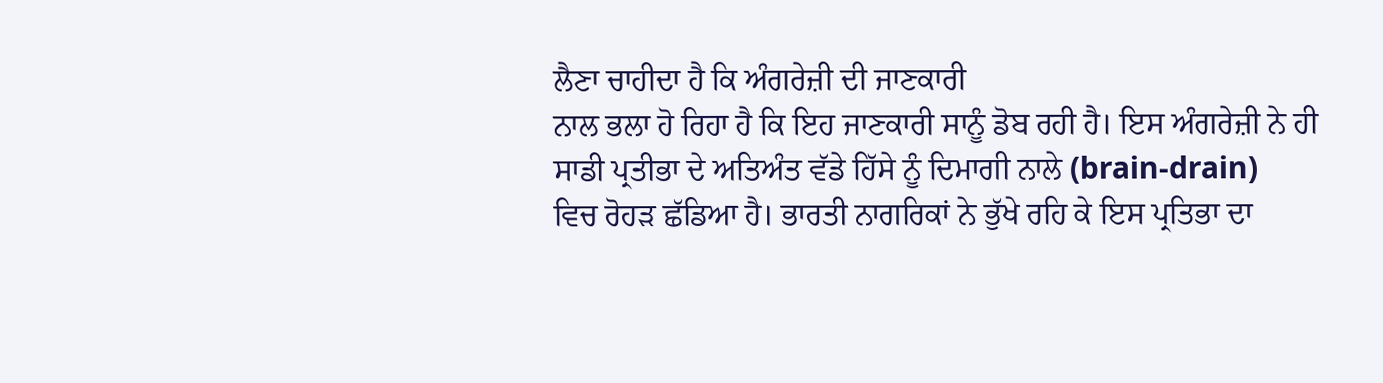ਲੈਣਾ ਚਾਹੀਦਾ ਹੈ ਕਿ ਅੰਗਰੇਜ਼ੀ ਦੀ ਜਾਣਕਾਰੀ
ਨਾਲ ਭਲਾ ਹੋ ਰਿਹਾ ਹੈ ਕਿ ਇਹ ਜਾਣਕਾਰੀ ਸਾਨੂੰ ਡੋਬ ਰਹੀ ਹੈ। ਇਸ ਅੰਗਰੇਜ਼ੀ ਨੇ ਹੀ
ਸਾਡੀ ਪ੍ਰਤੀਭਾ ਦੇ ਅਤਿਅੰਤ ਵੱਡੇ ਹਿੱਸੇ ਨੂੰ ਦਿਮਾਗੀ ਨਾਲੇ (brain-drain)
ਵਿਚ ਰੋਹਡ਼ ਛੱਡਿਆ ਹੈ। ਭਾਰਤੀ ਨਾਗਰਿਕਾਂ ਨੇ ਭੁੱਖੇ ਰਹਿ ਕੇ ਇਸ ਪ੍ਰਤਿਭਾ ਦਾ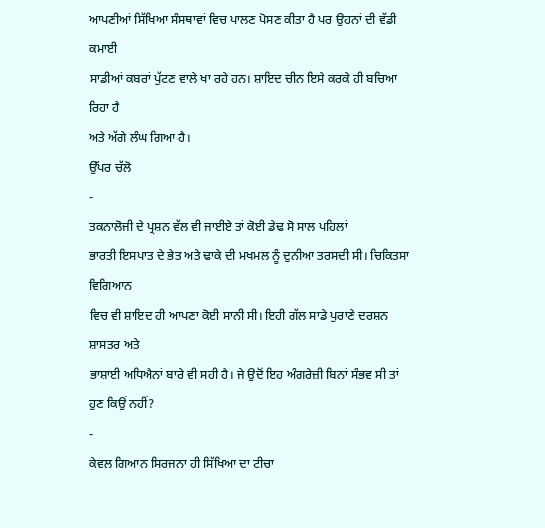ਆਪਣੀਆਂ ਸਿੱਖਿਆ ਸੰਸਥਾਵਾਂ ਵਿਚ ਪਾਲਣ ਪੋਸਣ ਕੀਤਾ ਹੈ ਪਰ ਉਹਨਾਂ ਦੀ ਵੱਡੀ ਕਮਾਈ
ਸਾਡੀਆਂ ਕਬਰਾਂ ਪੁੱਟਣ ਵਾਲੇ ਖਾ ਰਹੇ ਹਨ। ਸ਼ਾਇਦ ਚੀਨ ਇਸੇ ਕਰਕੇ ਹੀ ਬਚਿਆ ਰਿਹਾ ਹੈ
ਅਤੇ ਅੱਗੇ ਲੰਘ ਗਿਆ ਹੈ।
ਉੱਪਰ ਚੱਲੋ
-
ਤਕਨਾਲੋਜੀ ਦੇ ਪ੍ਰਸ਼ਨ ਵੱਲ ਵੀ ਜਾਈਏ ਤਾਂ ਕੋਈ ਡੇਢ ਸੋ ਸਾਲ ਪਹਿਲਾਂ
ਭਾਰਤੀ ਇਸਪਾਤ ਦੇ ਭੇਤ ਅਤੇ ਢਾਕੇ ਦੀ ਮਖਮਲ ਨੂੰ ਦੁਨੀਆ ਤਰਸਦੀ ਸੀ। ਚਿਕਿਤਸਾ ਵਿਗਿਆਨ
ਵਿਚ ਵੀ ਸ਼ਾਇਦ ਹੀ ਆਪਣਾ ਕੋਈ ਸਾਨੀ ਸੀ। ਇਹੀ ਗੱਲ ਸਾਡੇ ਪੁਰਾਣੇ ਦਰਸ਼ਨ ਸ਼ਾਸਤਰ ਅਤੇ
ਭਾਸ਼ਾਈ ਅਧਿਐਨਾਂ ਬਾਰੇ ਵੀ ਸਹੀ ਹੈ। ਜੇ ਉਦੋਂ ਇਹ ਅੰਗਰੇਜ਼ੀ ਬਿਨਾਂ ਸੰਭਵ ਸੀ ਤਾਂ
ਹੁਣ ਕਿਉਂ ਨਹੀਂ?
-
ਕੇਵਲ ਗਿਆਨ ਸਿਰਜਨਾ ਹੀ ਸਿੱਖਿਆ ਦਾ ਟੀਚਾ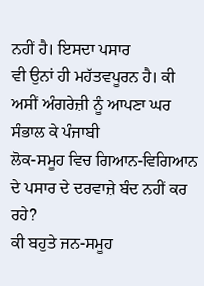ਨਹੀਂ ਹੈ। ਇਸਦਾ ਪਸਾਰ
ਵੀ ਉਨਾਂ ਹੀ ਮਹੱਤਵਪੂਰਨ ਹੈ। ਕੀ ਅਸੀਂ ਅੰਗਰੇਜ਼ੀ ਨੂੰ ਆਪਣਾ ਘਰ ਸੰਭਾਲ ਕੇ ਪੰਜਾਬੀ
ਲੋਕ-ਸਮੂਹ ਵਿਚ ਗਿਆਨ-ਵਿਗਿਆਨ ਦੇ ਪਸਾਰ ਦੇ ਦਰਵਾਜ਼ੇ ਬੰਦ ਨਹੀਂ ਕਰ ਰਹੇ?
ਕੀ ਬਹੁਤੇ ਜਨ-ਸਮੂਹ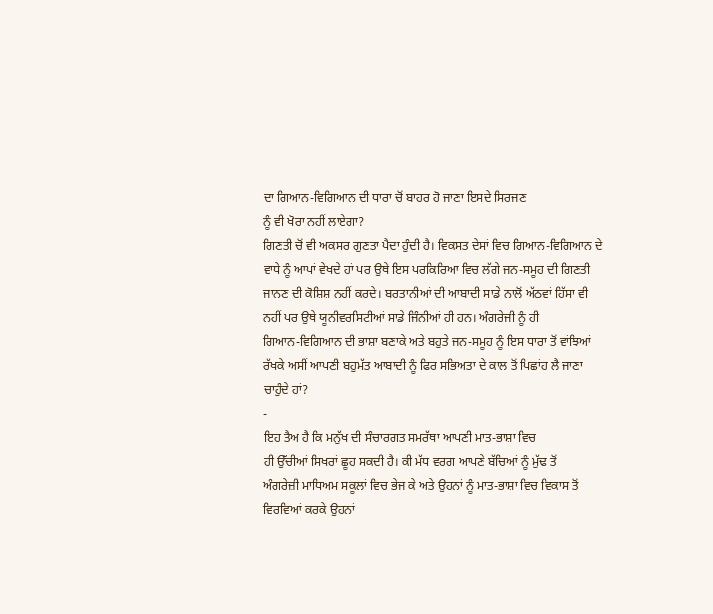ਦਾ ਗਿਆਨ-ਵਿਗਿਆਨ ਦੀ ਧਾਰਾ ਚੋਂ ਬਾਹਰ ਹੋ ਜਾਣਾ ਇਸਦੇ ਸਿਰਜਣ
ਨੂੰ ਵੀ ਖੋਰਾ ਨਹੀਂ ਲਾਏਗਾ?
ਗਿਣਤੀ ਚੋਂ ਵੀ ਅਕਸਰ ਗੁਣਤਾ ਪੈਦਾ ਹੁੰਦੀ ਹੈ। ਵਿਕਸਤ ਦੇਸਾਂ ਵਿਚ ਗਿਆਨ-ਵਿਗਿਆਨ ਦੇ
ਵਾਧੇ ਨੂੰ ਆਪਾਂ ਵੇਖਦੇ ਹਾਂ ਪਰ ਉਥੇ ਇਸ ਪਰਕਿਰਿਆ ਵਿਚ ਲੱਗੇ ਜਨ-ਸਮੂਹ ਦੀ ਗਿਣਤੀ
ਜਾਨਣ ਦੀ ਕੋਸ਼ਿਸ਼ ਨਹੀਂ ਕਰਦੇ। ਬਰਤਾਨੀਆਂ ਦੀ ਆਬਾਦੀ ਸਾਡੇ ਨਾਲੋਂ ਅੱਠਵਾਂ ਹਿੱਸਾ ਵੀ
ਨਹੀਂ ਪਰ ਉਥੇ ਯੂਨੀਵਰਸਿਟੀਆਂ ਸਾਡੇ ਜਿੰਨੀਆਂ ਹੀ ਹਨ। ਅੰਗਰੇਜੀ ਨੂੰ ਹੀ
ਗਿਆਨ-ਵਿਗਿਆਨ ਦੀ ਭਾਸ਼ਾ ਬਣਾਕੇ ਅਤੇ ਬਹੁਤੇ ਜਨ-ਸਮੂਹ ਨੂੰ ਇਸ ਧਾਰਾ ਤੋਂ ਵਾਂਝਿਆਂ
ਰੱਖਕੇ ਅਸੀਂ ਆਪਣੀ ਬਹੁਮੱਤ ਆਬਾਦੀ ਨੂੰ ਫਿਰ ਸਭਿਅਤਾ ਦੇ ਕਾਲ ਤੋਂ ਪਿਛਾਂਹ ਲੈ ਜਾਣਾ
ਚਾਹੁੰਦੇ ਹਾਂ?
-
ਇਹ ਤੈਅ ਹੈ ਕਿ ਮਨੁੱਖ ਦੀ ਸੰਚਾਰਗਤ ਸਮਰੱਥਾ ਆਪਣੀ ਮਾਤ-ਭਾਸ਼ਾ ਵਿਚ
ਹੀ ਉੱਚੀਆਂ ਸਿਖਰਾਂ ਛੂਹ ਸਕਦੀ ਹੈ। ਕੀ ਮੱਧ ਵਰਗ ਆਪਣੇ ਬੱਚਿਆਂ ਨੂੰ ਮੁੱਢ ਤੋਂ
ਅੰਗਰੇਜ਼ੀ ਮਾਧਿਅਮ ਸਕੂਲਾਂ ਵਿਚ ਭੇਜ ਕੇ ਅਤੇ ਉਹਨਾਂ ਨੂੰ ਮਾਤ-ਭਾਸ਼ਾ ਵਿਚ ਵਿਕਾਸ ਤੋਂ
ਵਿਰਵਿਆਂ ਕਰਕੇ ਉਹਨਾਂ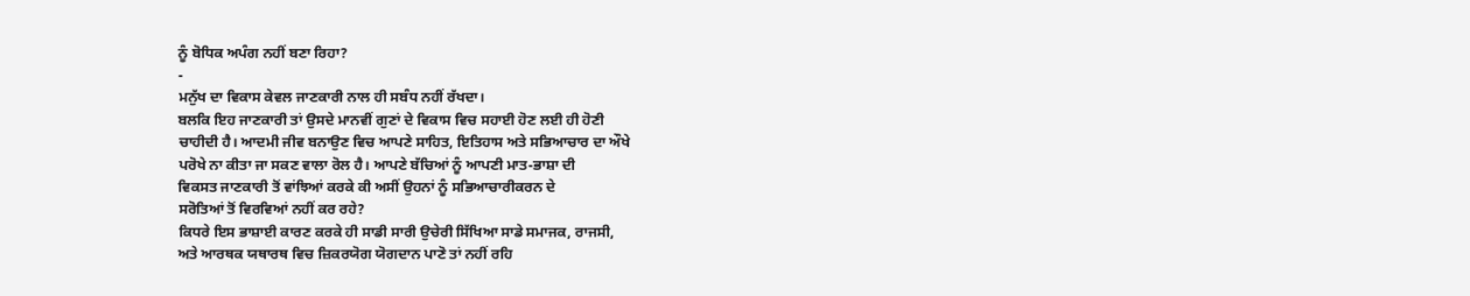ਨੂੰ ਬੋਧਿਕ ਅਪੰਗ ਨਹੀਂ ਬਣਾ ਰਿਹਾ?
-
ਮਨੁੱਖ ਦਾ ਵਿਕਾਸ ਕੇਵਲ ਜਾਣਕਾਰੀ ਨਾਲ ਹੀ ਸਬੰਧ ਨਹੀਂ ਰੱਖਦਾ।
ਬਲਕਿ ਇਹ ਜਾਣਕਾਰੀ ਤਾਂ ਉਸਦੇ ਮਾਨਵੀਂ ਗੁਣਾਂ ਦੇ ਵਿਕਾਸ ਵਿਚ ਸਹਾਈ ਹੋਣ ਲਈ ਹੀ ਹੋਣੀ
ਚਾਹੀਦੀ ਹੈ। ਆਦਮੀ ਜੀਵ ਬਨਾਉਣ ਵਿਚ ਆਪਣੇ ਸਾਹਿਤ, ਇਤਿਹਾਸ ਅਤੇ ਸਭਿਆਚਾਰ ਦਾ ਔਖੇ
ਪਰੋਖੇ ਨਾ ਕੀਤਾ ਜਾ ਸਕਣ ਵਾਲਾ ਰੋਲ ਹੈ। ਆਪਣੇ ਬੱਚਿਆਂ ਨੂੰ ਆਪਣੀ ਮਾਤ-ਭਾਸ਼ਾ ਦੀ
ਵਿਕਸਤ ਜਾਣਕਾਰੀ ਤੋਂ ਵਾਂਝਿਆਂ ਕਰਕੇ ਕੀ ਅਸੀਂ ਉਹਨਾਂ ਨੂੰ ਸਭਿਆਚਾਰੀਕਰਨ ਦੇ
ਸਰੋਤਿਆਂ ਤੋਂ ਵਿਰਵਿਆਂ ਨਹੀਂ ਕਰ ਰਹੇ?
ਕਿਧਰੇ ਇਸ ਭਾਸ਼ਾਈ ਕਾਰਣ ਕਰਕੇ ਹੀ ਸਾਡੀ ਸਾਰੀ ਉਚੇਰੀ ਸਿੱਖਿਆ ਸਾਡੇ ਸਮਾਜਕ, ਰਾਜਸੀ,
ਅਤੇ ਆਰਥਕ ਯਥਾਰਥ ਵਿਚ ਜ਼ਿਕਰਯੋਗ ਯੋਗਦਾਨ ਪਾਣੋ ਤਾਂ ਨਹੀਂ ਰਹਿ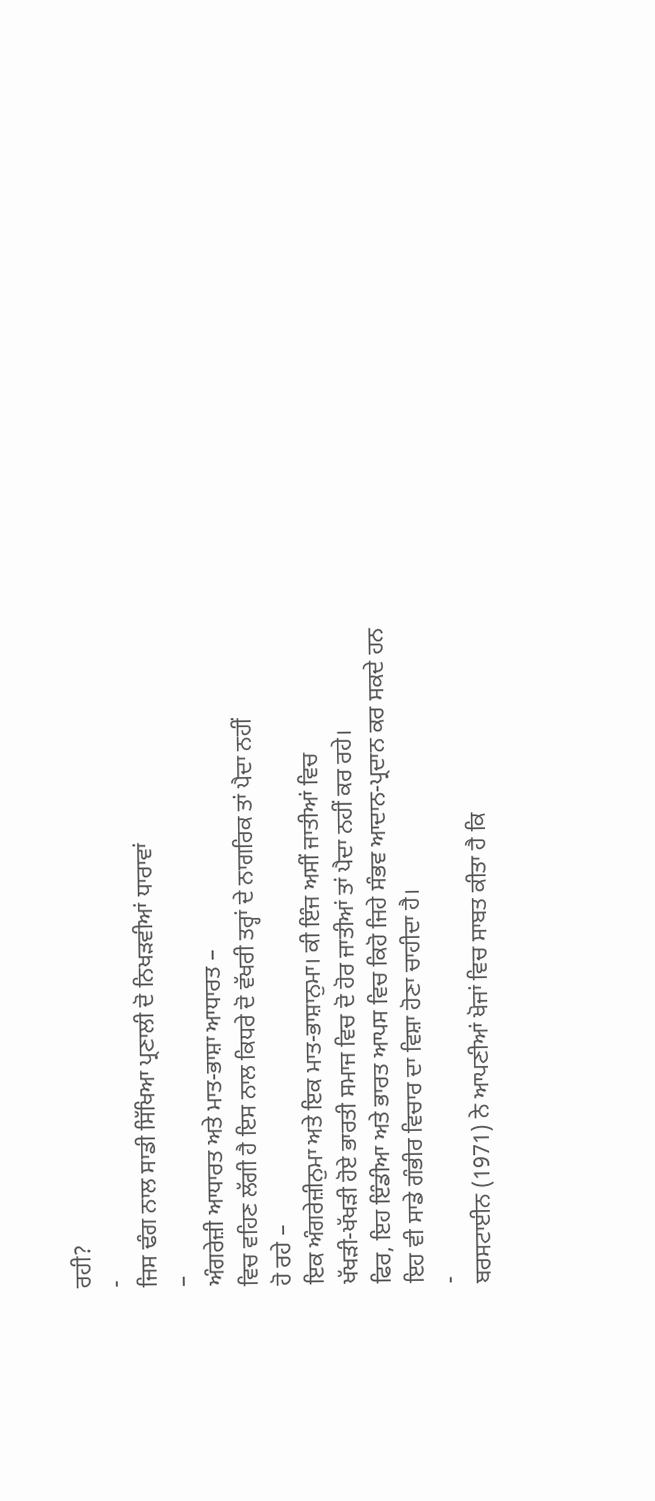ਰਹੀ?
-
ਜਿਸ ਢੰਗ ਨਾਲ ਸਾਡੀ ਸਿੱਖਿਆ ਪ੍ਰਣਾਲੀ ਦੋ ਨਿਖਡ਼ਵੀਆਂ ਧਾਰਾਵਾਂ
–
ਅੰਗਰੇਜ਼ੀ ਆਧਾਰਤ ਅਤੇ ਮਾਤ-ਭਾਸ਼ਾ ਆਧਾਰਤ –
ਵਿਚ ਵਹਿਣ ਲੱਗੀ ਹੈ ਇਸ ਨਾਲ ਕਿਧਰੇ ਦੋ ਵੱਖਰੀ ਤਰ੍ਹਾਂ ਦੇ ਨਾਗਰਿਕ ਤਾਂ ਪੈਦਾ ਨਹੀਂ
ਹੋ ਰਹੇ –
ਇਕ ਅੰਗਰੇਜ਼ੀਨੁਮਾ ਅਤੇ ਇਕ ਮਾਤ-ਭਾਸ਼ਾਨੁਮਾ। ਕੀ ਇੰਜ ਅਸੀਂ ਜਾਤੀਆਂ ਵਿਚ
ਖੱਖਡ਼ੀ-ਖੱਖਡ਼ੀ ਹੋਏ ਭਾਰਤੀ ਸਮਾਜ ਵਿਚ ਦੋ ਹੋਰ ਜਾਤੀਆਂ ਤਾਂ ਪੈਦਾ ਨਹੀਂ ਕਰ ਰਹੇ।
ਫਿਰ, ਇਹ ਇੰਡੀਆ ਅਤੇ ਭਾਰਤ ਆਪਸ ਵਿਚ ਕਿਹੋ ਜਿਹੇ ਸੰਭਵ ਆਦਾਨ-ਪ੍ਰਦਾਨ ਕਰ ਸਕਦੇ ਹਨ
ਇਹ ਵੀ ਸਾਡੇ ਗੰਭੀਰ ਵਿਚਾਰ ਦਾ ਵਿਸ਼ਾ ਹੋਣਾ ਚਾਹੀਦਾ ਹੈ।
-
ਬਰਸਟਾਈਨ (1971) ਨੇ ਆਪਣੀਆਂ ਖੋਜਾਂ ਵਿਚ ਸਾਬਤ ਕੀਤਾ ਹੈ ਕਿ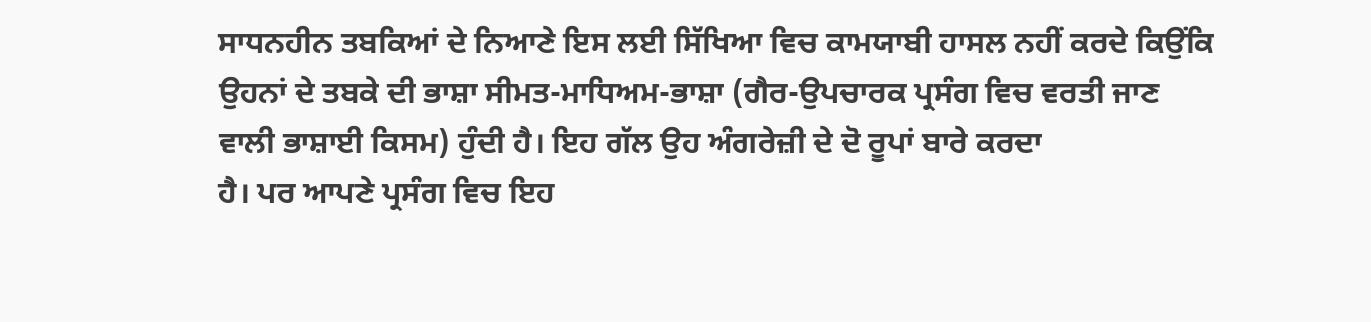ਸਾਧਨਹੀਨ ਤਬਕਿਆਂ ਦੇ ਨਿਆਣੇ ਇਸ ਲਈ ਸਿੱਖਿਆ ਵਿਚ ਕਾਮਯਾਬੀ ਹਾਸਲ ਨਹੀਂ ਕਰਦੇ ਕਿਉਂਕਿ
ਉਹਨਾਂ ਦੇ ਤਬਕੇ ਦੀ ਭਾਸ਼ਾ ਸੀਮਤ-ਮਾਧਿਅਮ-ਭਾਸ਼ਾ (ਗੈਰ-ਉਪਚਾਰਕ ਪ੍ਰਸੰਗ ਵਿਚ ਵਰਤੀ ਜਾਣ
ਵਾਲੀ ਭਾਸ਼ਾਈ ਕਿਸਮ) ਹੁੰਦੀ ਹੈ। ਇਹ ਗੱਲ ਉਹ ਅੰਗਰੇਜ਼ੀ ਦੇ ਦੋ ਰੂਪਾਂ ਬਾਰੇ ਕਰਦਾ
ਹੈ। ਪਰ ਆਪਣੇ ਪ੍ਰਸੰਗ ਵਿਚ ਇਹ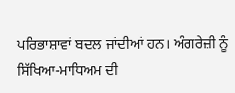ਪਰਿਭਾਸ਼ਾਵਾਂ ਬਦਲ ਜਾਂਦੀਆਂ ਹਨ। ਅੰਗਰੇਜ਼ੀ ਨੂੰ
ਸਿੱਖਿਆ-ਮਾਧਿਅਮ ਦੀ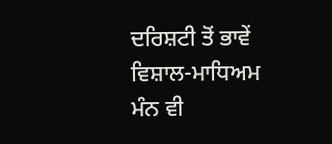ਦਰਿਸ਼ਟੀ ਤੋਂ ਭਾਵੇਂ ਵਿਸ਼ਾਲ-ਮਾਧਿਅਮ ਮੰਨ ਵੀ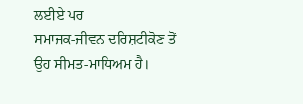ਲਈਏ ਪਰ
ਸਮਾਜਕ-ਜੀਵਨ ਦਰਿਸ਼ਟੀਕੋਣ ਤੋਂ ਉਹ ਸੀਮਤ-ਮਾਧਿਅਮ ਹੈ।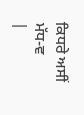ਕਿਧਰੇ ਅਸੀਂ ਮੱਧ-ਵ
|